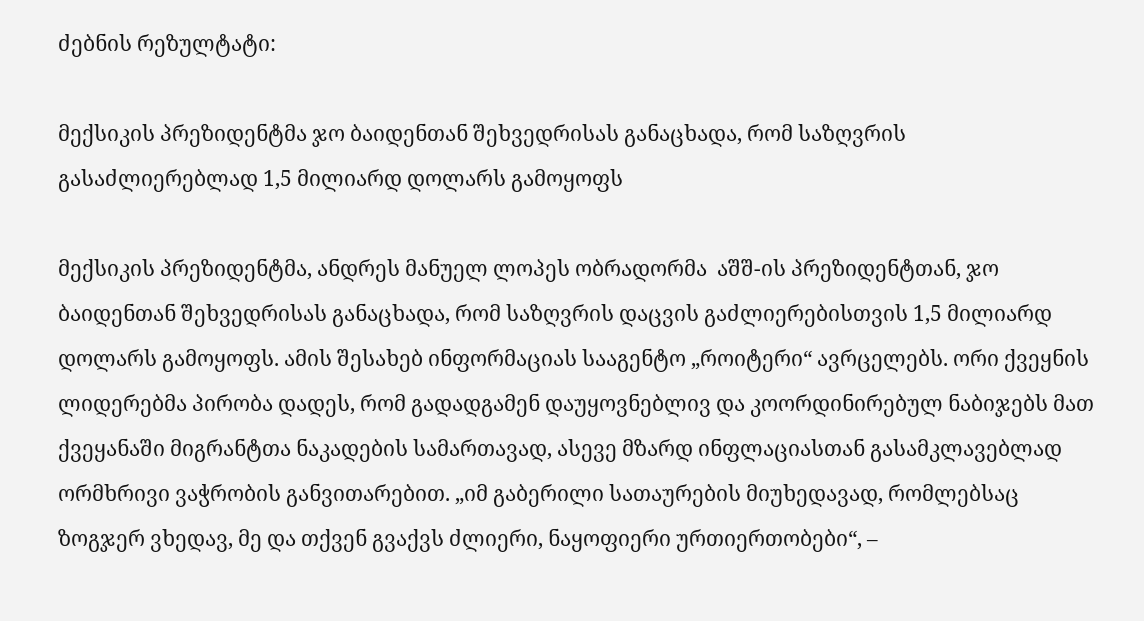ძებნის რეზულტატი:

მექსიკის პრეზიდენტმა ჯო ბაიდენთან შეხვედრისას განაცხადა, რომ საზღვრის გასაძლიერებლად 1,5 მილიარდ დოლარს გამოყოფს

მექსიკის პრეზიდენტმა, ანდრეს მანუელ ლოპეს ობრადორმა  აშშ-ის პრეზიდენტთან, ჯო ბაიდენთან შეხვედრისას განაცხადა, რომ საზღვრის დაცვის გაძლიერებისთვის 1,5 მილიარდ დოლარს გამოყოფს. ამის შესახებ ინფორმაციას სააგენტო „როიტერი“ ავრცელებს. ორი ქვეყნის ლიდერებმა პირობა დადეს, რომ გადადგამენ დაუყოვნებლივ და კოორდინირებულ ნაბიჯებს მათ ქვეყანაში მიგრანტთა ნაკადების სამართავად, ასევე მზარდ ინფლაციასთან გასამკლავებლად ორმხრივი ვაჭრობის განვითარებით. „იმ გაბერილი სათაურების მიუხედავად, რომლებსაც ზოგჯერ ვხედავ, მე და თქვენ გვაქვს ძლიერი, ნაყოფიერი ურთიერთობები“, –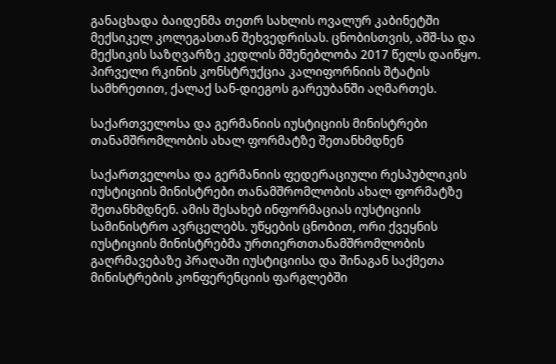განაცხადა ბაიდენმა თეთრ სახლის ოვალურ კაბინეტში მექსიკელ კოლეგასთან შეხვედრისას. ცნობისთვის, აშშ-სა და მექსიკის საზღვარზე კედლის მშენებლობა 2017 წელს დაიწყო. პირველი რკინის კონსტრუქცია კალიფორნიის შტატის სამხრეთით, ქალაქ სან-დიეგოს გარეუბანში აღმართეს.

საქართველოსა და გერმანიის იუსტიციის მინისტრები თანამშრომლობის ახალ ფორმატზე შეთანხმდნენ

საქართველოსა და გერმანიის ფედერაციული რესპუბლიკის იუსტიციის მინისტრები თანამშრომლობის ახალ ფორმატზე შეთანხმდნენ. ამის შესახებ ინფორმაციას იუსტიციის სამინისტრო ავრცელებს. უწყების ცნობით, ორი ქვეყნის იუსტიციის მინისტრებმა ურთიერთთანამშრომლობის გაღრმავებაზე პრაღაში იუსტიციისა და შინაგან საქმეთა მინისტრების კონფერენციის ფარგლებში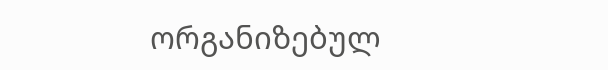ორგანიზებულ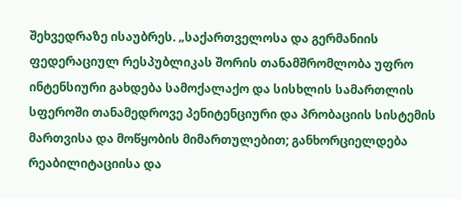შეხვედრაზე ისაუბრეს. „საქართველოსა და გერმანიის ფედერაციულ რესპუბლიკას შორის თანამშრომლობა უფრო ინტენსიური გახდება სამოქალაქო და სისხლის სამართლის სფეროში თანამედროვე პენიტენციური და პრობაციის სისტემის მართვისა და მოწყობის მიმართულებით; განხორციელდება რეაბილიტაციისა და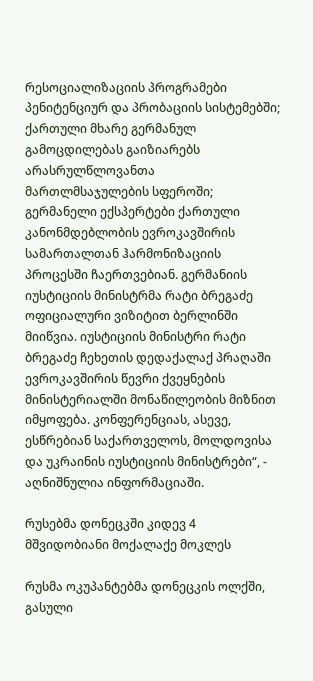რესოციალიზაციის პროგრამები პენიტენციურ და პრობაციის სისტემებში; ქართული მხარე გერმანულ გამოცდილებას გაიზიარებს არასრულწლოვანთა მართლმსაჯულების სფეროში; გერმანელი ექსპერტები ქართული კანონმდებლობის ევროკავშირის სამართალთან ჰარმონიზაციის პროცესში ჩაერთვებიან. გერმანიის იუსტიციის მინისტრმა რატი ბრეგაძე ოფიციალური ვიზიტით ბერლინში მიიწვია. იუსტიციის მინისტრი რატი ბრეგაძე ჩეხეთის დედაქალაქ პრაღაში ევროკავშირის წევრი ქვეყნების მინისტერიალში მონაწილეობის მიზნით იმყოფება. კონფერენციას, ასევე, ესწრებიან საქართველოს, მოლდოვისა და უკრაინის იუსტიციის მინისტრები“, - აღნიშნულია ინფორმაციაში.

რუსებმა დონეცკში კიდევ 4 მშვიდობიანი მოქალაქე მოკლეს

რუსმა ოკუპანტებმა დონეცკის ოლქში, გასული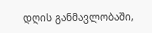დღის განმავლობაში,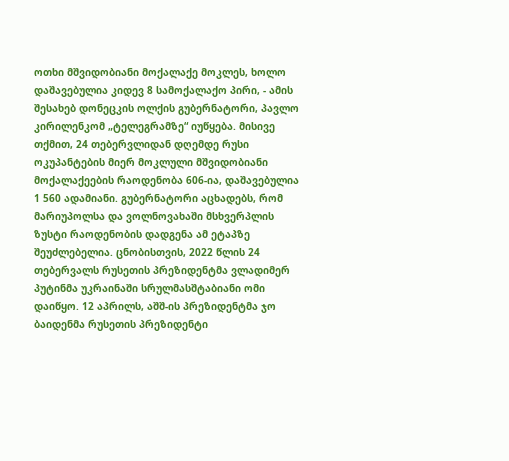ოთხი მშვიდობიანი მოქალაქე მოკლეს, ხოლო დაშავებულია კიდევ 8 სამოქალაქო პირი, - ამის შესახებ დონეცკის ოლქის გუბერნატორი, პავლო კირილენკომ „ტელეგრამზე“ იუწყება. მისივე თქმით, 24 თებერვლიდან დღემდე რუსი ოკუპანტების მიერ მოკლული მშვიდობიანი მოქალაქეების რაოდენობა 606-ია, დაშავებულია 1 560 ადამიანი. გუბერნატორი აცხადებს, რომ მარიუპოლსა და ვოლნოვახაში მსხვერპლის ზუსტი რაოდენობის დადგენა ამ ეტაპზე შეუძლებელია. ცნობისთვის, 2022 წლის 24 თებერვალს რუსეთის პრეზიდენტმა ვლადიმერ პუტინმა უკრაინაში სრულმასშტაბიანი ომი დაიწყო. 12 აპრილს, აშშ-ის პრეზიდენტმა ჯო ბაიდენმა რუსეთის პრეზიდენტი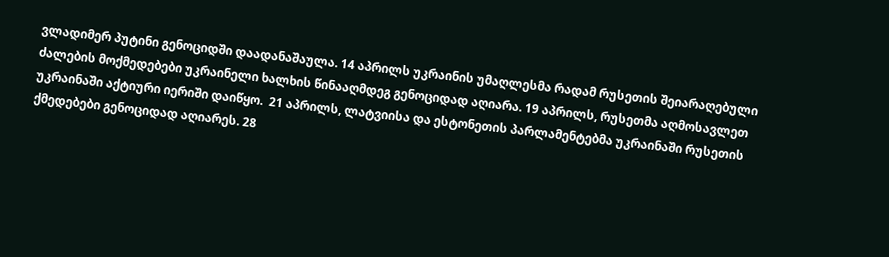ვლადიმერ პუტინი გენოციდში დაადანაშაულა. 14 აპრილს უკრაინის უმაღლესმა რადამ რუსეთის შეიარაღებული ძალების მოქმედებები უკრაინელი ხალხის წინააღმდეგ გენოციდად აღიარა. 19 აპრილს, რუსეთმა აღმოსავლეთ უკრაინაში აქტიური იერიში დაიწყო.  21 აპრილს, ლატვიისა და ესტონეთის პარლამენტებმა უკრაინაში რუსეთის ქმედებები გენოციდად აღიარეს. 28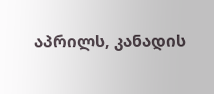აპრილს, კანადის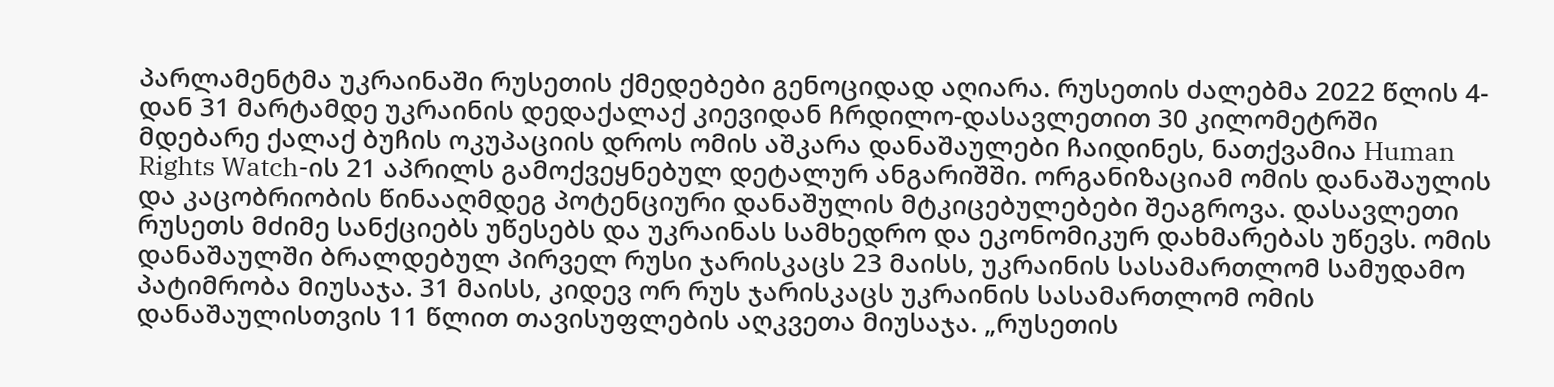პარლამენტმა უკრაინაში რუსეთის ქმედებები გენოციდად აღიარა. რუსეთის ძალებმა 2022 წლის 4-დან 31 მარტამდე უკრაინის დედაქალაქ კიევიდან ჩრდილო-დასავლეთით 30 კილომეტრში მდებარე ქალაქ ბუჩის ოკუპაციის დროს ომის აშკარა დანაშაულები ჩაიდინეს, ნათქვამია Human Rights Watch-ის 21 აპრილს გამოქვეყნებულ დეტალურ ანგარიშში. ორგანიზაციამ ომის დანაშაულის და კაცობრიობის წინააღმდეგ პოტენციური დანაშულის მტკიცებულებები შეაგროვა. დასავლეთი რუსეთს მძიმე სანქციებს უწესებს და უკრაინას სამხედრო და ეკონომიკურ დახმარებას უწევს. ომის დანაშაულში ბრალდებულ პირველ რუსი ჯარისკაცს 23 მაისს, უკრაინის სასამართლომ სამუდამო პატიმრობა მიუსაჯა. 31 მაისს, კიდევ ორ რუს ჯარისკაცს უკრაინის სასამართლომ ომის დანაშაულისთვის 11 წლით თავისუფლების აღკვეთა მიუსაჯა. „რუსეთის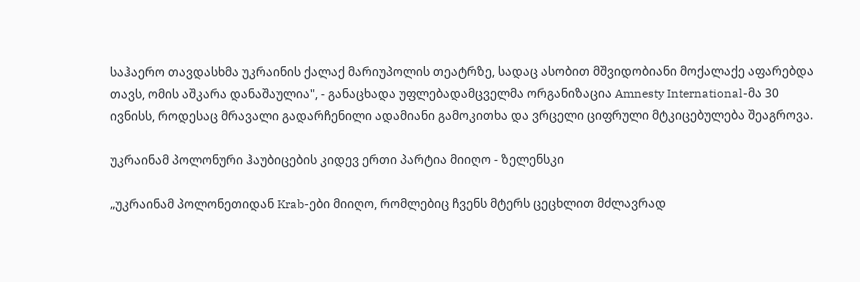საჰაერო თავდასხმა უკრაინის ქალაქ მარიუპოლის თეატრზე, სადაც ასობით მშვიდობიანი მოქალაქე აფარებდა თავს, ომის აშკარა დანაშაულია", - განაცხადა უფლებადამცველმა ორგანიზაცია Amnesty International-მა 30 ივნისს, როდესაც მრავალი გადარჩენილი ადამიანი გამოკითხა და ვრცელი ციფრული მტკიცებულება შეაგროვა.

უკრაინამ პოლონური ჰაუბიცების კიდევ ერთი პარტია მიიღო - ზელენსკი

„უკრაინამ პოლონეთიდან Krab-ები მიიღო, რომლებიც ჩვენს მტერს ცეცხლით მძლავრად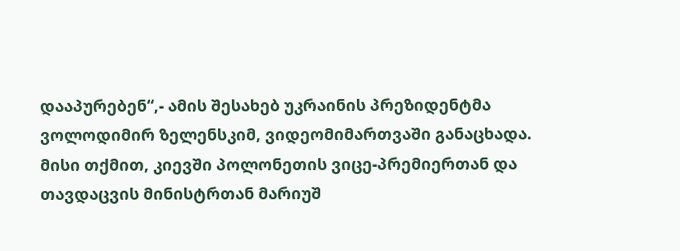დააპურებენ“,- ამის შესახებ უკრაინის პრეზიდენტმა ვოლოდიმირ ზელენსკიმ, ვიდეომიმართვაში განაცხადა. მისი თქმით, კიევში პოლონეთის ვიცე-პრემიერთან და თავდაცვის მინისტრთან მარიუშ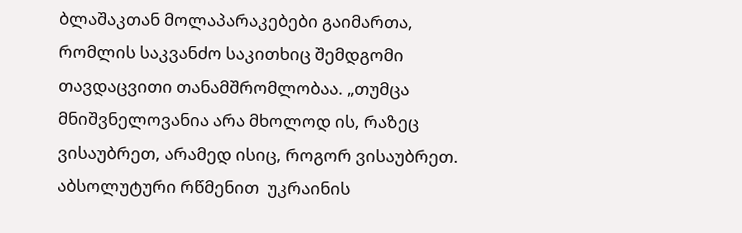ბლაშაკთან მოლაპარაკებები გაიმართა, რომლის საკვანძო საკითხიც შემდგომი თავდაცვითი თანამშრომლობაა. „თუმცა მნიშვნელოვანია არა მხოლოდ ის, რაზეც ვისაუბრეთ, არამედ ისიც, როგორ ვისაუბრეთ. აბსოლუტური რწმენით  უკრაინის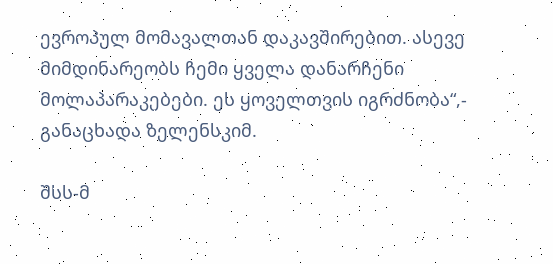ევროპულ მომავალთან დაკავშირებით. ასევე მიმდინარეობს ჩემი ყველა დანარჩენი მოლაპარაკებები. ეს ყოველთვის იგრძნობა“,- განაცხადა ზელენსკიმ.

შსს-მ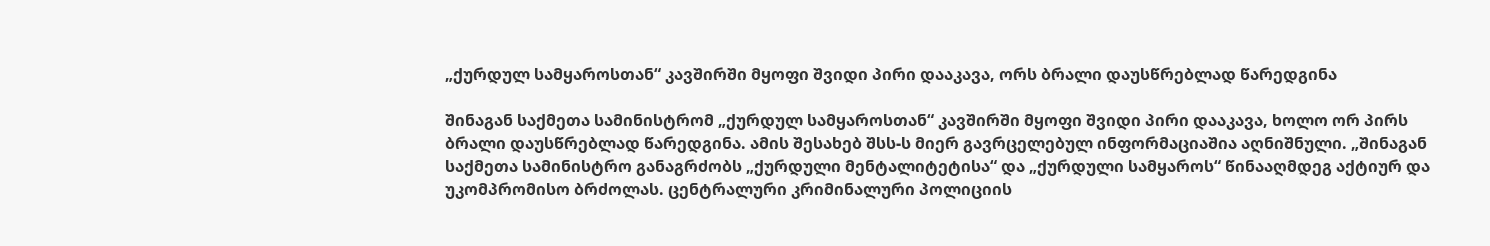„ქურდულ სამყაროსთან“ კავშირში მყოფი შვიდი პირი დააკავა, ორს ბრალი დაუსწრებლად წარედგინა

შინაგან საქმეთა სამინისტრომ „ქურდულ სამყაროსთან“ კავშირში მყოფი შვიდი პირი დააკავა, ხოლო ორ პირს ბრალი დაუსწრებლად წარედგინა. ამის შესახებ შსს-ს მიერ გავრცელებულ ინფორმაციაშია აღნიშნული. „შინაგან საქმეთა სამინისტრო განაგრძობს „ქურდული მენტალიტეტისა“ და „ქურდული სამყაროს“ წინააღმდეგ აქტიურ და უკომპრომისო ბრძოლას. ცენტრალური კრიმინალური პოლიციის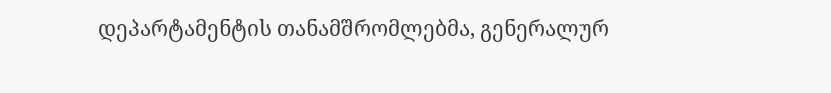დეპარტამენტის თანამშრომლებმა, გენერალურ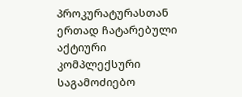პროკურატურასთან ერთად ჩატარებული აქტიური კომპლექსური საგამოძიებო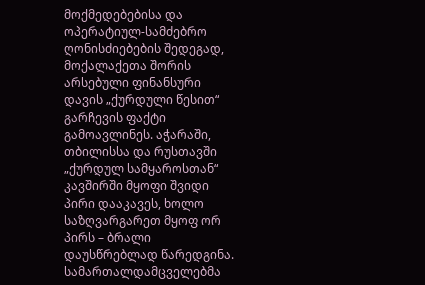მოქმედებებისა და ოპერატიულ-სამძებრო ღონისძიებების შედეგად, მოქალაქეთა შორის არსებული ფინანსური დავის „ქურდული წესით“ გარჩევის ფაქტი გამოავლინეს. აჭარაში, თბილისსა და რუსთავში „ქურდულ სამყაროსთან“ კავშირში მყოფი შვიდი პირი დააკავეს, ხოლო საზღვარგარეთ მყოფ ორ პირს – ბრალი დაუსწრებლად წარედგინა. სამართალდამცველებმა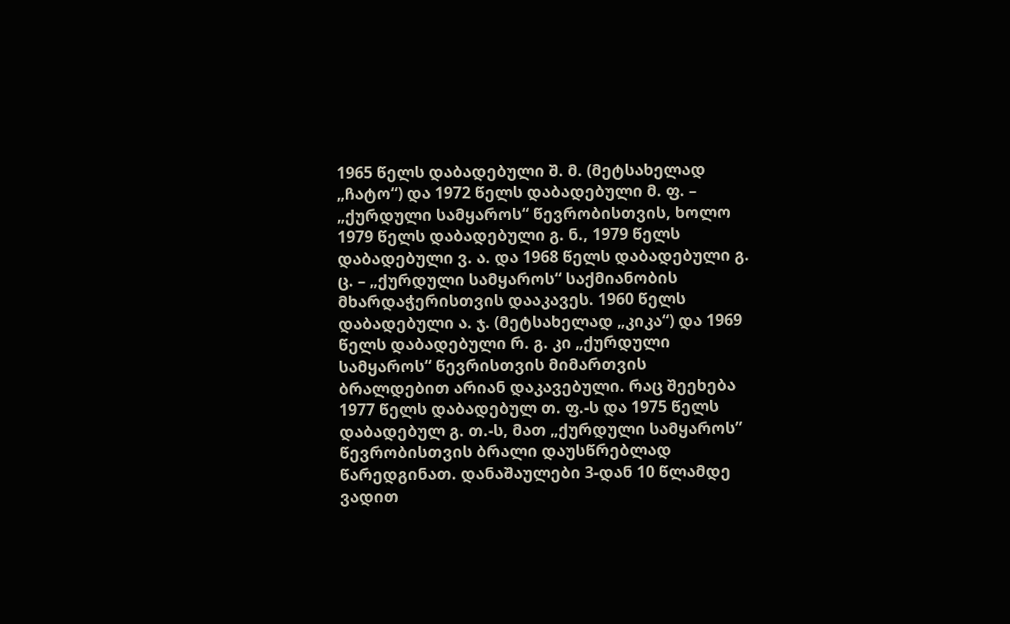1965 წელს დაბადებული შ. მ. (მეტსახელად „ჩატო“) და 1972 წელს დაბადებული მ. ფ. – „ქურდული სამყაროს“ წევრობისთვის, ხოლო 1979 წელს დაბადებული გ. ნ., 1979 წელს დაბადებული ვ. ა. და 1968 წელს დაბადებული გ. ც. – „ქურდული სამყაროს“ საქმიანობის მხარდაჭერისთვის დააკავეს. 1960 წელს დაბადებული ა. ჯ. (მეტსახელად „კიკა“) და 1969 წელს დაბადებული რ. გ. კი „ქურდული სამყაროს“ წევრისთვის მიმართვის ბრალდებით არიან დაკავებული. რაც შეეხება 1977 წელს დაბადებულ თ. ფ.-ს და 1975 წელს დაბადებულ გ. თ.-ს, მათ „ქურდული სამყაროს” წევრობისთვის ბრალი დაუსწრებლად წარედგინათ. დანაშაულები 3-დან 10 წლამდე ვადით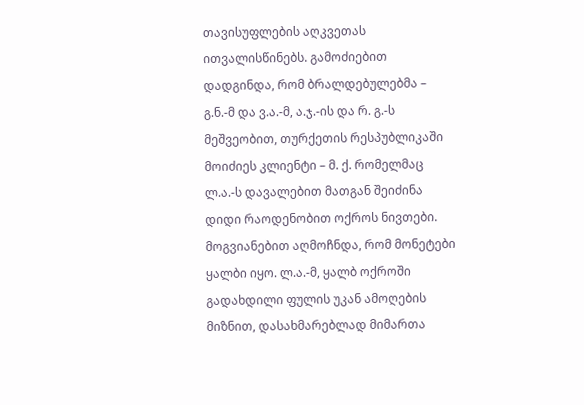თავისუფლების აღკვეთას ითვალისწინებს. გამოძიებით დადგინდა, რომ ბრალდებულებმა – გ.ნ.-მ და ვ.ა.-მ, ა.ჯ.-ის და რ. გ.-ს მეშვეობით, თურქეთის რესპუბლიკაში მოიძიეს კლიენტი – მ. ქ. რომელმაც ლ.ა.-ს დავალებით მათგან შეიძინა დიდი რაოდენობით ოქროს ნივთები. მოგვიანებით აღმოჩნდა, რომ მონეტები ყალბი იყო. ლ.ა.-მ, ყალბ ოქროში გადახდილი ფულის უკან ამოღების მიზნით, დასახმარებლად მიმართა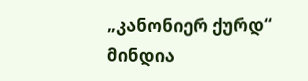„კანონიერ ქურდ“ მინდია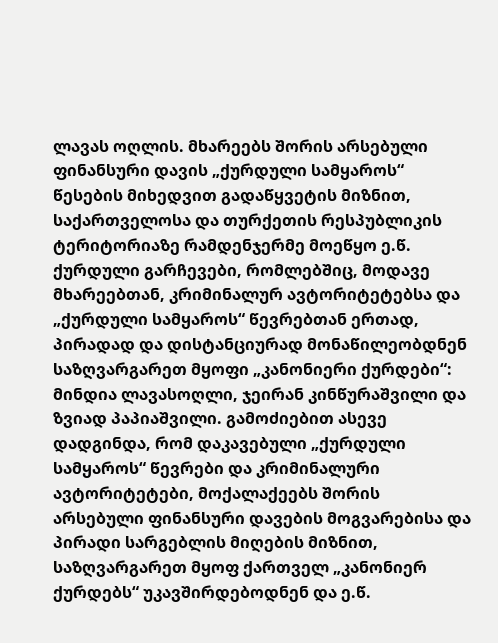ლავას ოღლის. მხარეებს შორის არსებული ფინანსური დავის „ქურდული სამყაროს“ წესების მიხედვით გადაწყვეტის მიზნით, საქართველოსა და თურქეთის რესპუბლიკის ტერიტორიაზე რამდენჯერმე მოეწყო ე.წ. ქურდული გარჩევები, რომლებშიც, მოდავე მხარეებთან, კრიმინალურ ავტორიტეტებსა და „ქურდული სამყაროს“ წევრებთან ერთად, პირადად და დისტანციურად მონაწილეობდნენ საზღვარგარეთ მყოფი „კანონიერი ქურდები“: მინდია ლავასოღლი, ჯეირან კინწურაშვილი და ზვიად პაპიაშვილი. გამოძიებით ასევე დადგინდა, რომ დაკავებული „ქურდული სამყაროს“ წევრები და კრიმინალური ავტორიტეტები, მოქალაქეებს შორის არსებული ფინანსური დავების მოგვარებისა და პირადი სარგებლის მიღების მიზნით, საზღვარგარეთ მყოფ ქართველ „კანონიერ ქურდებს“ უკავშირდებოდნენ და ე.წ.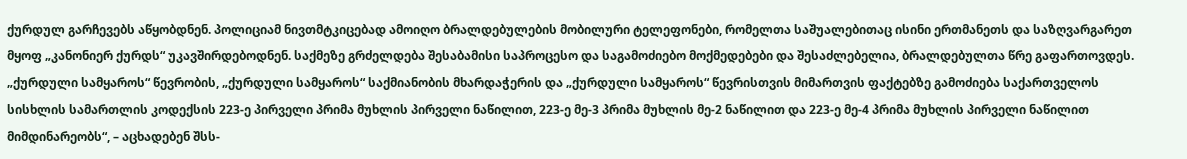ქურდულ გარჩევებს აწყობდნენ. პოლიციამ ნივთმტკიცებად ამოიღო ბრალდებულების მობილური ტელეფონები, რომელთა საშუალებითაც ისინი ერთმანეთს და საზღვარგარეთ მყოფ „კანონიერ ქურდს“ უკავშირდებოდნენ. საქმეზე გრძელდება შესაბამისი საპროცესო და საგამოძიებო მოქმედებები და შესაძლებელია, ბრალდებულთა წრე გაფართოვდეს. „ქურდული სამყაროს“ წევრობის, „ქურდული სამყაროს“ საქმიანობის მხარდაჭერის და „ქურდული სამყაროს“ წევრისთვის მიმართვის ფაქტებზე გამოძიება საქართველოს სისხლის სამართლის კოდექსის 223-ე პირველი პრიმა მუხლის პირველი ნაწილით, 223-ე მე-3 პრიმა მუხლის მე-2 ნაწილით და 223-ე მე-4 პრიმა მუხლის პირველი ნაწილით მიმდინარეობს“, – აცხადებენ შსს-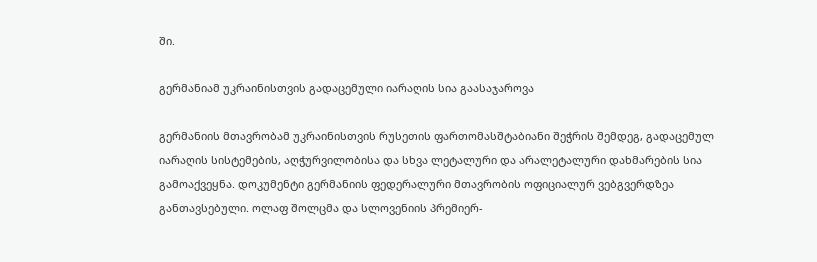ში.

გერმანიამ უკრაინისთვის გადაცემული იარაღის სია გაასაჯაროვა

გერმანიის მთავრობამ უკრაინისთვის რუსეთის ფართომასშტაბიანი შეჭრის შემდეგ, გადაცემულ იარაღის სისტემების, აღჭურვილობისა და სხვა ლეტალური და არალეტალური დახმარების სია გამოაქვეყნა. დოკუმენტი გერმანიის ფედერალური მთავრობის ოფიციალურ ვებგვერდზეა განთავსებული. ოლაფ შოლცმა და სლოვენიის პრემიერ-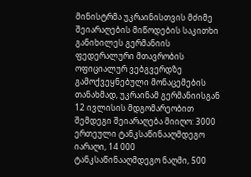მინისტრმა უკრაინისთვის მძიმე შეიარაღების მიწოდების საკითხი განიხილეს გერმანიის ფედერალური მთავრობის ოფიციალურ ვებგვერდზე გამოქვეყნებული მონაცემების თანახმად, უკრაინამ გერმანიისგან 12 ივლისის მდგომარეობით შემდეგი შეიარაღება მიიღო: 3000 ერთეული ტანკსაწინააღმდეგო იარაღი, 14 000 ტანკსაწინააღმდეგო ნაღმი, 500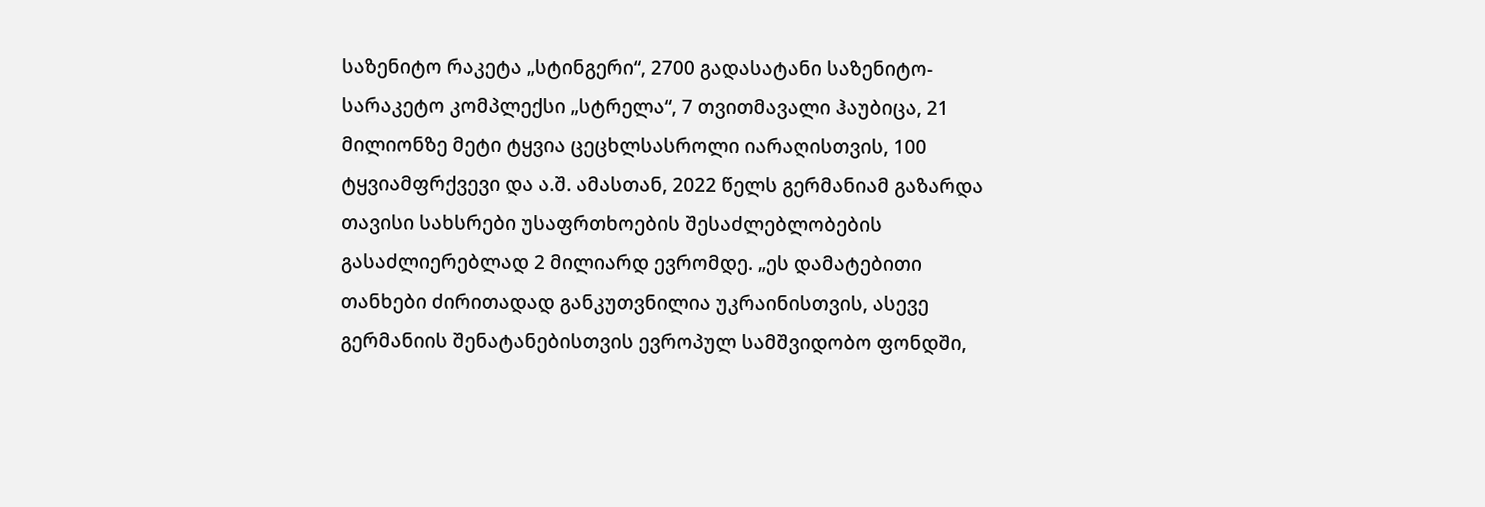საზენიტო რაკეტა „სტინგერი“, 2700 გადასატანი საზენიტო-სარაკეტო კომპლექსი „სტრელა“, 7 თვითმავალი ჰაუბიცა, 21 მილიონზე მეტი ტყვია ცეცხლსასროლი იარაღისთვის, 100 ტყვიამფრქვევი და ა.შ. ამასთან, 2022 წელს გერმანიამ გაზარდა თავისი სახსრები უსაფრთხოების შესაძლებლობების გასაძლიერებლად 2 მილიარდ ევრომდე. „ეს დამატებითი თანხები ძირითადად განკუთვნილია უკრაინისთვის, ასევე გერმანიის შენატანებისთვის ევროპულ სამშვიდობო ფონდში,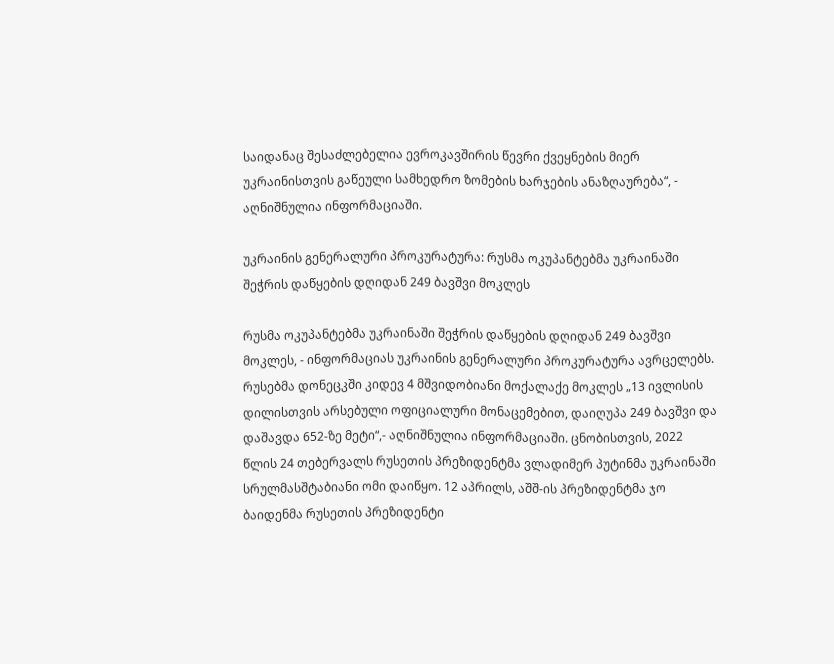საიდანაც შესაძლებელია ევროკავშირის წევრი ქვეყნების მიერ უკრაინისთვის გაწეული სამხედრო ზომების ხარჯების ანაზღაურება“, - აღნიშნულია ინფორმაციაში.

უკრაინის გენერალური პროკურატურა: რუსმა ოკუპანტებმა უკრაინაში შეჭრის დაწყების დღიდან 249 ბავშვი მოკლეს

რუსმა ოკუპანტებმა უკრაინაში შეჭრის დაწყების დღიდან 249 ბავშვი მოკლეს, - ინფორმაციას უკრაინის გენერალური პროკურატურა ავრცელებს. რუსებმა დონეცკში კიდევ 4 მშვიდობიანი მოქალაქე მოკლეს „13 ივლისის დილისთვის არსებული ოფიციალური მონაცემებით, დაიღუპა 249 ბავშვი და დაშავდა 652-ზე მეტი“,- აღნიშნულია ინფორმაციაში. ცნობისთვის, 2022 წლის 24 თებერვალს რუსეთის პრეზიდენტმა ვლადიმერ პუტინმა უკრაინაში სრულმასშტაბიანი ომი დაიწყო. 12 აპრილს, აშშ-ის პრეზიდენტმა ჯო ბაიდენმა რუსეთის პრეზიდენტი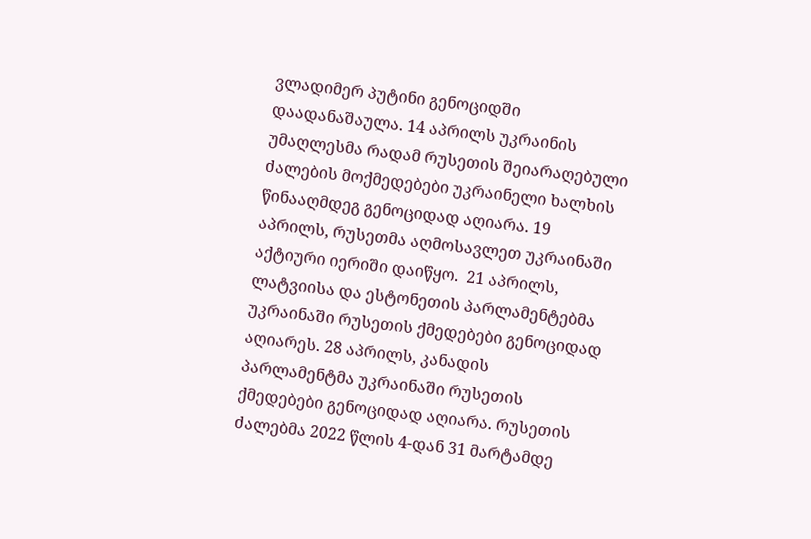ვლადიმერ პუტინი გენოციდში დაადანაშაულა. 14 აპრილს უკრაინის უმაღლესმა რადამ რუსეთის შეიარაღებული ძალების მოქმედებები უკრაინელი ხალხის წინააღმდეგ გენოციდად აღიარა. 19 აპრილს, რუსეთმა აღმოსავლეთ უკრაინაში აქტიური იერიში დაიწყო.  21 აპრილს, ლატვიისა და ესტონეთის პარლამენტებმა უკრაინაში რუსეთის ქმედებები გენოციდად აღიარეს. 28 აპრილს, კანადის პარლამენტმა უკრაინაში რუსეთის ქმედებები გენოციდად აღიარა. რუსეთის ძალებმა 2022 წლის 4-დან 31 მარტამდე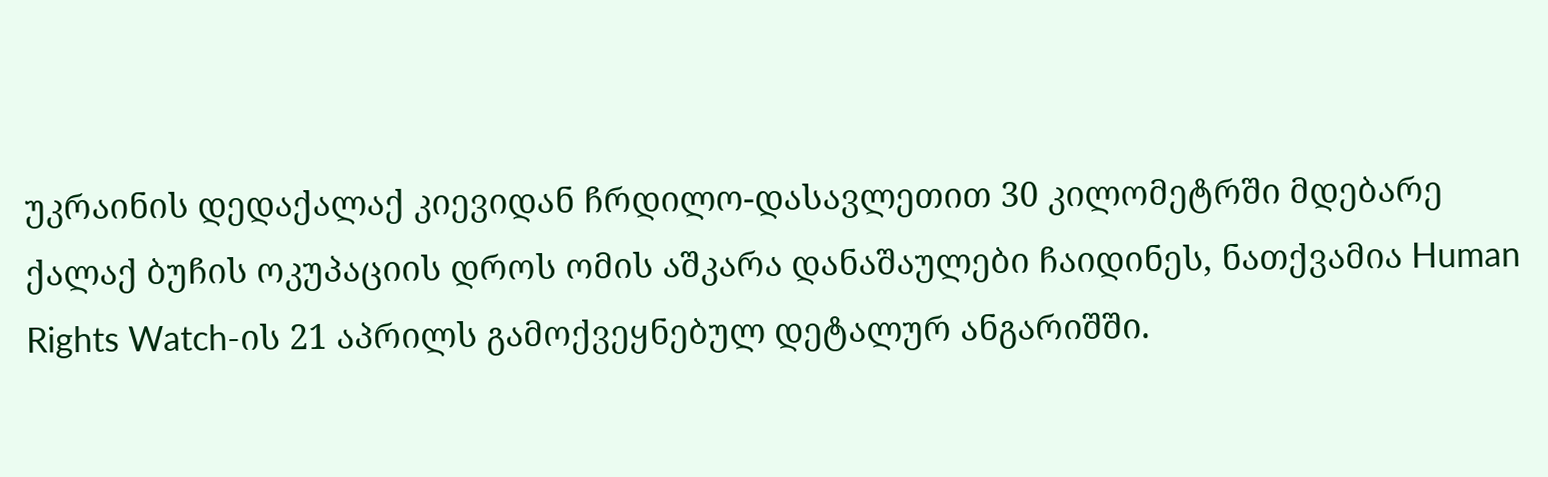უკრაინის დედაქალაქ კიევიდან ჩრდილო-დასავლეთით 30 კილომეტრში მდებარე ქალაქ ბუჩის ოკუპაციის დროს ომის აშკარა დანაშაულები ჩაიდინეს, ნათქვამია Human Rights Watch-ის 21 აპრილს გამოქვეყნებულ დეტალურ ანგარიშში.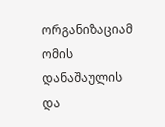ორგანიზაციამ ომის დანაშაულის და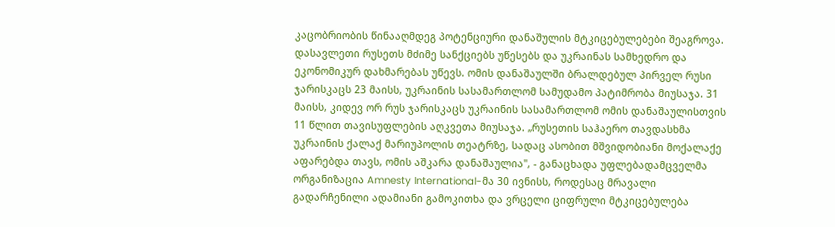კაცობრიობის წინააღმდეგ პოტენციური დანაშულის მტკიცებულებები შეაგროვა. დასავლეთი რუსეთს მძიმე სანქციებს უწესებს და უკრაინას სამხედრო და ეკონომიკურ დახმარებას უწევს. ომის დანაშაულში ბრალდებულ პირველ რუსი ჯარისკაცს 23 მაისს, უკრაინის სასამართლომ სამუდამო პატიმრობა მიუსაჯა. 31 მაისს, კიდევ ორ რუს ჯარისკაცს უკრაინის სასამართლომ ომის დანაშაულისთვის 11 წლით თავისუფლების აღკვეთა მიუსაჯა. „რუსეთის საჰაერო თავდასხმა უკრაინის ქალაქ მარიუპოლის თეატრზე, სადაც ასობით მშვიდობიანი მოქალაქე აფარებდა თავს, ომის აშკარა დანაშაულია", - განაცხადა უფლებადამცველმა ორგანიზაცია Amnesty International-მა 30 ივნისს, როდესაც მრავალი გადარჩენილი ადამიანი გამოკითხა და ვრცელი ციფრული მტკიცებულება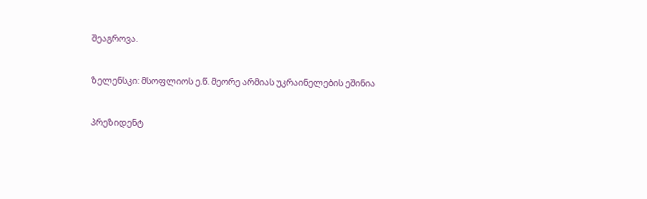შეაგროვა.

ზელენსკი: მსოფლიოს ე.წ. მეორე არმიას უკრაინელების ეშინია

პრეზიდენტ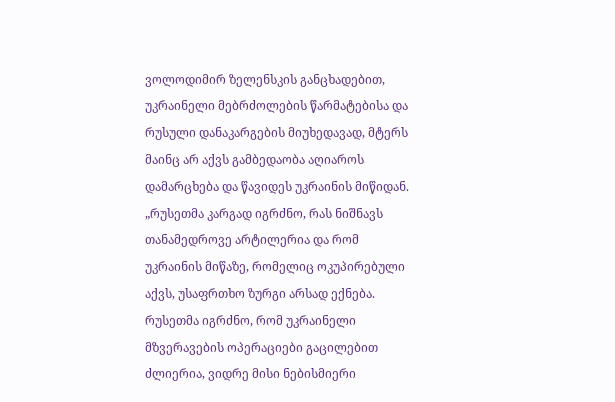ვოლოდიმირ ზელენსკის განცხადებით, უკრაინელი მებრძოლების წარმატებისა და რუსული დანაკარგების მიუხედავად, მტერს მაინც არ აქვს გამბედაობა აღიაროს დამარცხება და წავიდეს უკრაინის მიწიდან. „რუსეთმა კარგად იგრძნო, რას ნიშნავს თანამედროვე არტილერია და რომ უკრაინის მიწაზე, რომელიც ოკუპირებული აქვს, უსაფრთხო ზურგი არსად ექნება. რუსეთმა იგრძნო, რომ უკრაინელი მზვერავების ოპერაციები გაცილებით ძლიერია, ვიდრე მისი ნებისმიერი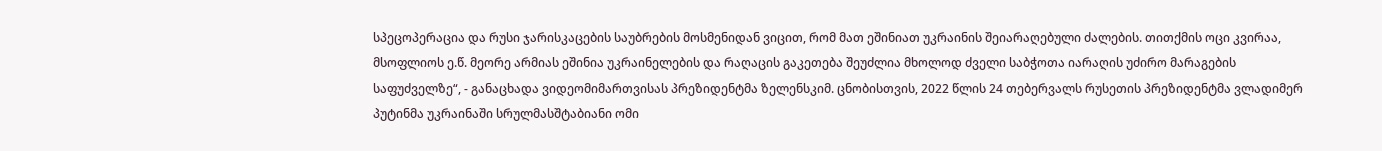სპეცოპერაცია და რუსი ჯარისკაცების საუბრების მოსმენიდან ვიცით, რომ მათ ეშინიათ უკრაინის შეიარაღებული ძალების. თითქმის ოცი კვირაა, მსოფლიოს ე.წ. მეორე არმიას ეშინია უკრაინელების და რაღაცის გაკეთება შეუძლია მხოლოდ ძველი საბჭოთა იარაღის უძირო მარაგების საფუძველზე“, - განაცხადა ვიდეომიმართვისას პრეზიდენტმა ზელენსკიმ. ცნობისთვის, 2022 წლის 24 თებერვალს რუსეთის პრეზიდენტმა ვლადიმერ პუტინმა უკრაინაში სრულმასშტაბიანი ომი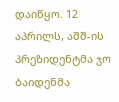დაიწყო. 12 აპრილს, აშშ-ის პრეზიდენტმა ჯო ბაიდენმა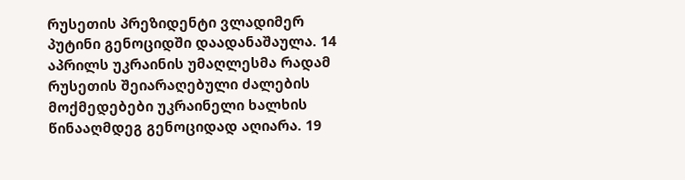რუსეთის პრეზიდენტი ვლადიმერ პუტინი გენოციდში დაადანაშაულა. 14 აპრილს უკრაინის უმაღლესმა რადამ რუსეთის შეიარაღებული ძალების მოქმედებები უკრაინელი ხალხის წინააღმდეგ გენოციდად აღიარა. 19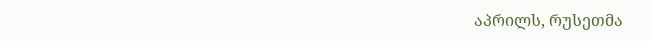აპრილს, რუსეთმა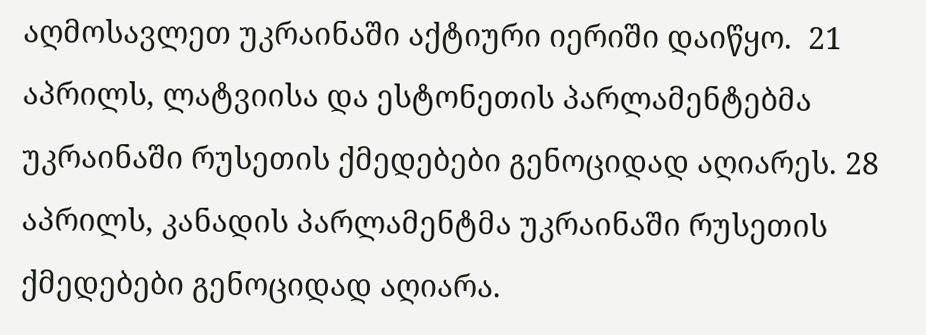აღმოსავლეთ უკრაინაში აქტიური იერიში დაიწყო.  21 აპრილს, ლატვიისა და ესტონეთის პარლამენტებმა უკრაინაში რუსეთის ქმედებები გენოციდად აღიარეს. 28 აპრილს, კანადის პარლამენტმა უკრაინაში რუსეთის ქმედებები გენოციდად აღიარა.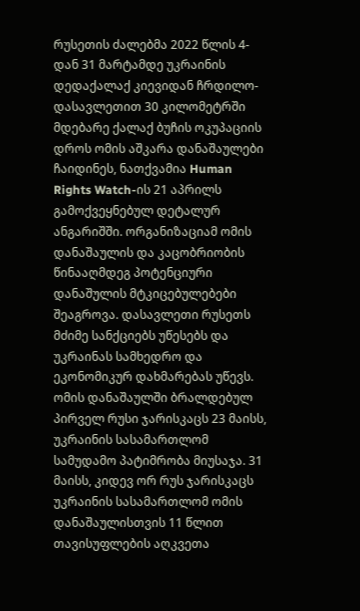რუსეთის ძალებმა 2022 წლის 4-დან 31 მარტამდე უკრაინის დედაქალაქ კიევიდან ჩრდილო-დასავლეთით 30 კილომეტრში მდებარე ქალაქ ბუჩის ოკუპაციის დროს ომის აშკარა დანაშაულები ჩაიდინეს, ნათქვამია Human Rights Watch-ის 21 აპრილს გამოქვეყნებულ დეტალურ ანგარიშში. ორგანიზაციამ ომის დანაშაულის და კაცობრიობის წინააღმდეგ პოტენციური დანაშულის მტკიცებულებები შეაგროვა. დასავლეთი რუსეთს მძიმე სანქციებს უწესებს და უკრაინას სამხედრო და ეკონომიკურ დახმარებას უწევს. ომის დანაშაულში ბრალდებულ პირველ რუსი ჯარისკაცს 23 მაისს, უკრაინის სასამართლომ სამუდამო პატიმრობა მიუსაჯა. 31 მაისს, კიდევ ორ რუს ჯარისკაცს უკრაინის სასამართლომ ომის დანაშაულისთვის 11 წლით თავისუფლების აღკვეთა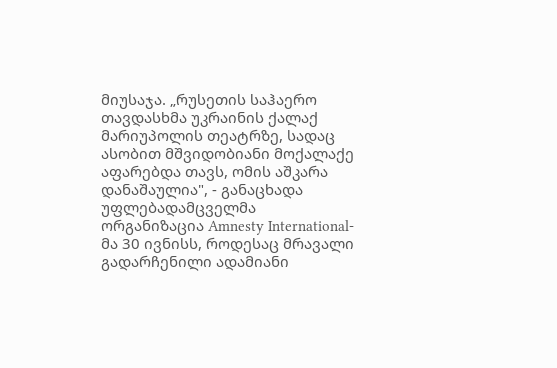მიუსაჯა. „რუსეთის საჰაერო თავდასხმა უკრაინის ქალაქ მარიუპოლის თეატრზე, სადაც ასობით მშვიდობიანი მოქალაქე აფარებდა თავს, ომის აშკარა დანაშაულია", - განაცხადა უფლებადამცველმა ორგანიზაცია Amnesty International-მა 30 ივნისს, როდესაც მრავალი გადარჩენილი ადამიანი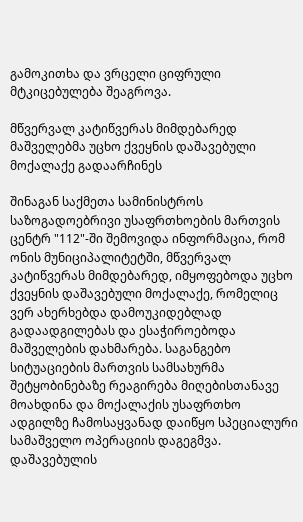გამოკითხა და ვრცელი ციფრული მტკიცებულება შეაგროვა.

მწვერვალ კატიწვერას მიმდებარედ მაშველებმა უცხო ქვეყნის დაშავებული მოქალაქე გადაარჩინეს

შინაგან საქმეთა სამინისტროს საზოგადოებრივი უსაფრთხოების მართვის ცენტრ "112"-ში შემოვიდა ინფორმაცია, რომ ონის მუნიციპალიტეტში, მწვერვალ კატიწვერას მიმდებარედ, იმყოფებოდა უცხო ქვეყნის დაშავებული მოქალაქე, რომელიც ვერ ახერხებდა დამოუკიდებლად გადაადგილებას და ესაჭიროებოდა მაშველების დახმარება. საგანგებო სიტუაციების მართვის სამსახურმა შეტყობინებაზე რეაგირება მიღებისთანავე მოახდინა და მოქალაქის უსაფრთხო ადგილზე ჩამოსაყვანად დაიწყო სპეციალური სამაშველო ოპერაციის დაგეგმვა. დაშავებულის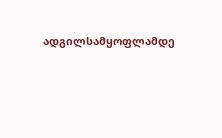ადგილსამყოფლამდე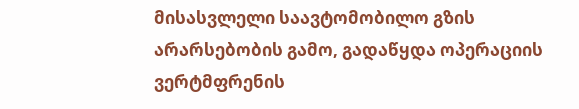მისასვლელი საავტომობილო გზის არარსებობის გამო, გადაწყდა ოპერაციის ვერტმფრენის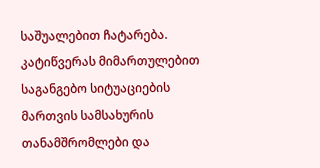საშუალებით ჩატარება. კატიწვერას მიმართულებით საგანგებო სიტუაციების მართვის სამსახურის თანამშრომლები და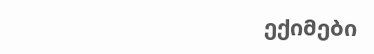ექიმები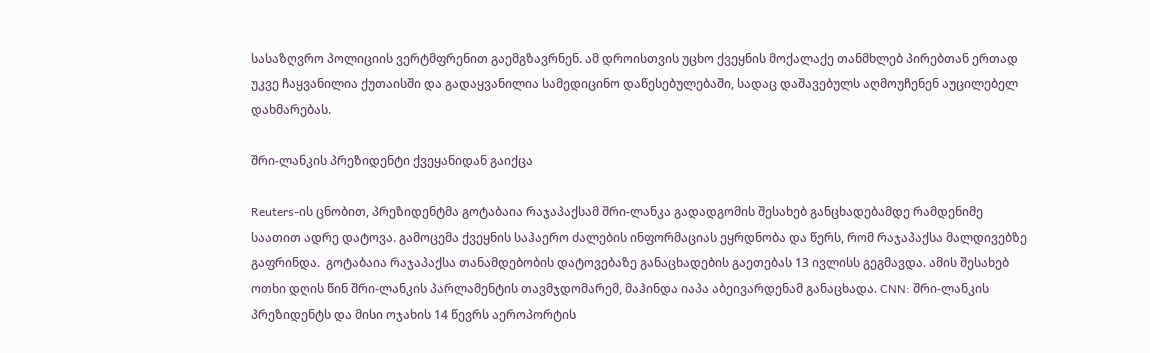სასაზღვრო პოლიციის ვერტმფრენით გაემგზავრნენ. ამ დროისთვის უცხო ქვეყნის მოქალაქე თანმხლებ პირებთან ერთად უკვე ჩაყვანილია ქუთაისში და გადაყვანილია სამედიცინო დაწესებულებაში, სადაც დაშავებულს აღმოუჩენენ აუცილებელ დახმარებას.

შრი-ლანკის პრეზიდენტი ქვეყანიდან გაიქცა

Reuters-ის ცნობით, პრეზიდენტმა გოტაბაია რაჯაპაქსამ შრი-ლანკა გადადგომის შესახებ განცხადებამდე რამდენიმე საათით ადრე დატოვა. გამოცემა ქვეყნის საჰაერო ძალების ინფორმაციას ეყრდნობა და წერს, რომ რაჯაპაქსა მალდივებზე გაფრინდა.  გოტაბაია რაჯაპაქსა თანამდებობის დატოვებაზე განაცხადების გაეთებას 13 ივლისს გეგმავდა. ამის შესახებ ოთხი დღის წინ შრი-ლანკის პარლამენტის თავმჯდომარემ, მაჰინდა იაპა აბეივარდენამ განაცხადა. CNN: შრი-ლანკის პრეზიდენტს და მისი ოჯახის 14 წევრს აეროპორტის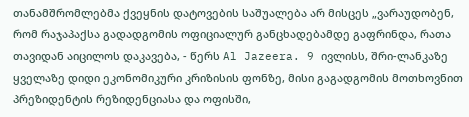თანამშრომლებმა ქვეყნის დატოვების საშუალება არ მისცეს „ვარაუდობენ, რომ რაჯაპაქსა გადადგომის ოფიციალურ განცხადებამდე გაფრინდა, რათა თავიდან აიცილოს დაკავება, - წერს Al Jazeera. 9 ივლისს, შრი-ლანკაზე ყველაზე დიდი ეკონომიკური კრიზისის ფონზე, მისი გაგადგომის მოთხოვნით პრეზიდენტის რეზიდენციასა და ოფისში,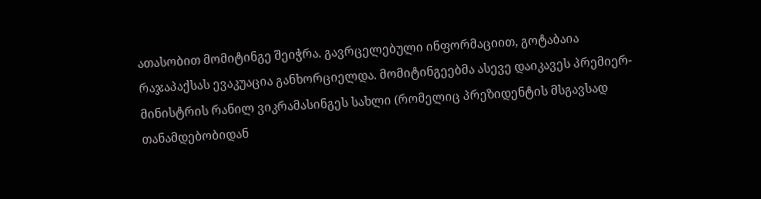ათასობით მომიტინგე შეიჭრა. გავრცელებული ინფორმაციით, გოტაბაია რაჯაპაქსას ევაკუაცია განხორციელდა. მომიტინგეებმა ასევე დაიკავეს პრემიერ-მინისტრის რანილ ვიკრამასინგეს სახლი (რომელიც პრეზიდენტის მსგავსად თანამდებობიდან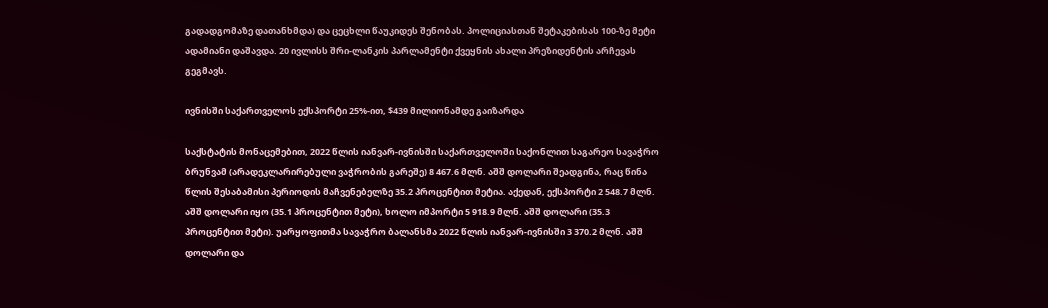გადადგომაზე დათანხმდა) და ცეცხლი წაუკიდეს შენობას. პოლიციასთან შეტაკებისას 100-ზე მეტი ადამიანი დაშავდა. 20 ივლისს შრი-ლანკის პარლამენტი ქვეყნის ახალი პრეზიდენტის არჩევას გეგმავს.

ივნისში საქართველოს ექსპორტი 25%-ით, $439 მილიონამდე გაიზარდა

საქსტატის მონაცემებით, 2022 წლის იანვარ-ივნისში საქართველოში საქონლით საგარეო სავაჭრო ბრუნვამ (არადეკლარირებული ვაჭრობის გარეშე) 8 467.6 მლნ. აშშ დოლარი შეადგინა, რაც წინა წლის შესაბამისი პერიოდის მაჩვენებელზე 35.2 პროცენტით მეტია. აქედან, ექსპორტი 2 548.7 მლნ. აშშ დოლარი იყო (35.1 პროცენტით მეტი), ხოლო იმპორტი 5 918.9 მლნ. აშშ დოლარი (35.3 პროცენტით მეტი). უარყოფითმა სავაჭრო ბალანსმა 2022 წლის იანვარ-ივნისში 3 370.2 მლნ. აშშ დოლარი და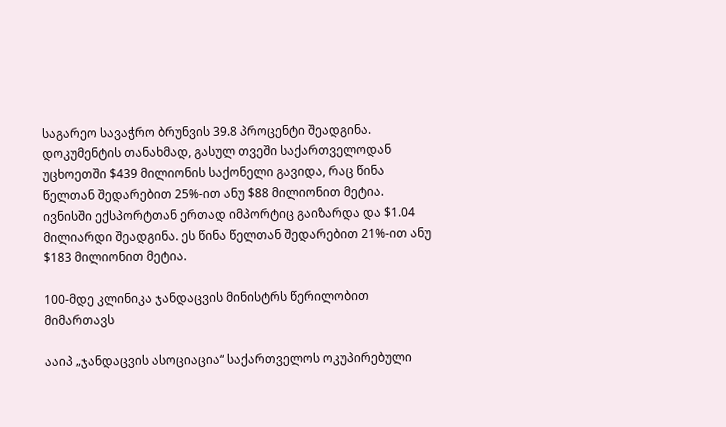საგარეო სავაჭრო ბრუნვის 39.8 პროცენტი შეადგინა. დოკუმენტის თანახმად, გასულ თვეში საქართველოდან უცხოეთში $439 მილიონის საქონელი გავიდა, რაც წინა წელთან შედარებით 25%-ით ანუ $88 მილიონით მეტია.  ივნისში ექსპორტთან ერთად იმპორტიც გაიზარდა და $1.04 მილიარდი შეადგინა. ეს წინა წელთან შედარებით 21%-ით ანუ $183 მილიონით მეტია.

100-მდე კლინიკა ჯანდაცვის მინისტრს წერილობით მიმართავს

ააიპ „ჯანდაცვის ასოციაცია“ საქართველოს ოკუპირებული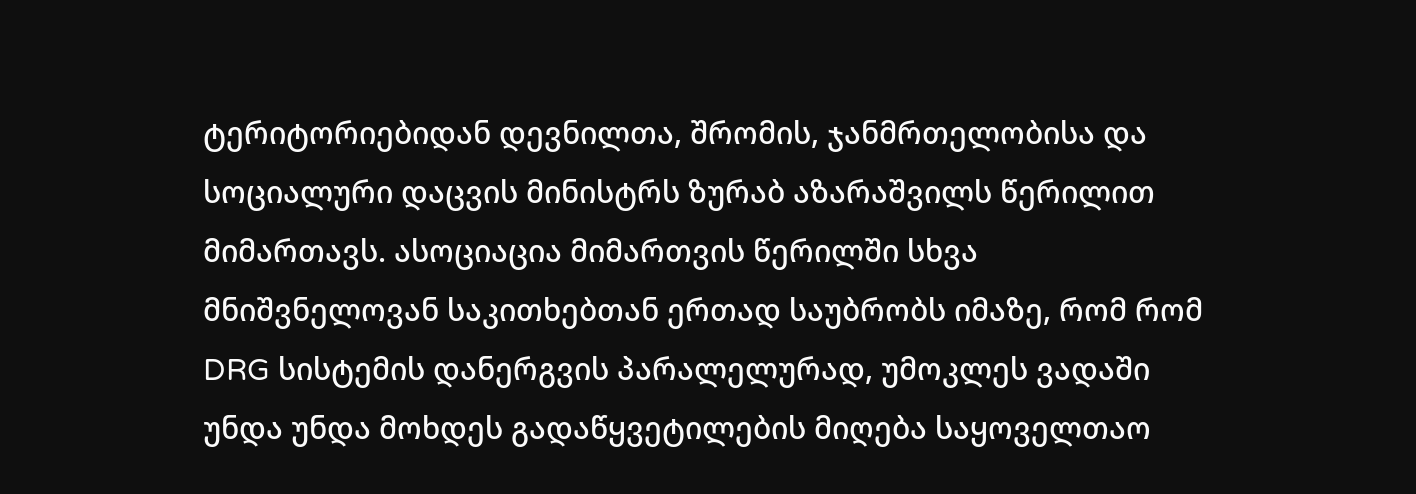ტერიტორიებიდან დევნილთა, შრომის, ჯანმრთელობისა და სოციალური დაცვის მინისტრს ზურაბ აზარაშვილს წერილით მიმართავს. ასოციაცია მიმართვის წერილში სხვა მნიშვნელოვან საკითხებთან ერთად საუბრობს იმაზე, რომ რომ DRG სისტემის დანერგვის პარალელურად, უმოკლეს ვადაში უნდა უნდა მოხდეს გადაწყვეტილების მიღება საყოველთაო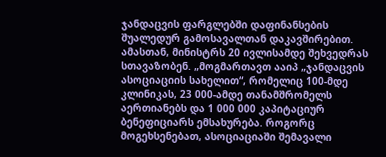ჯანდაცვის ფარგლებში დაფინანსების შუალედურ გამოსავალთან დაკავშირებით. ამასთან, მინისტრს 20 ივლისამდე შეხვედრას სთავაზობენ. „მოგმართავთ ააიპ „ჯანდაცვის ასოციაციის სახელით“, რომელიც 100-მდე კლინიკას, 23 000-ამდე თანამშრომელს აერთიანებს და 1 000 000 კაპიტაციურ ბენეფიციარს ემსახურება. როგორც მოგეხსენებათ, ასოციაციაში შემავალი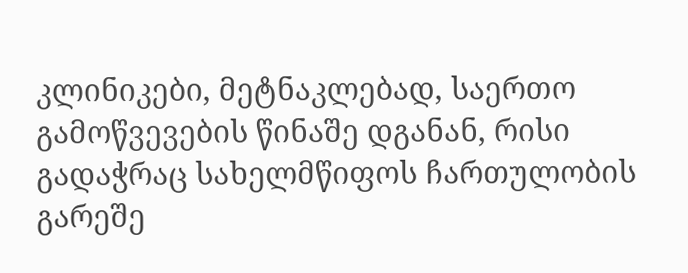კლინიკები, მეტნაკლებად, საერთო გამოწვევების წინაშე დგანან, რისი გადაჭრაც სახელმწიფოს ჩართულობის გარეშე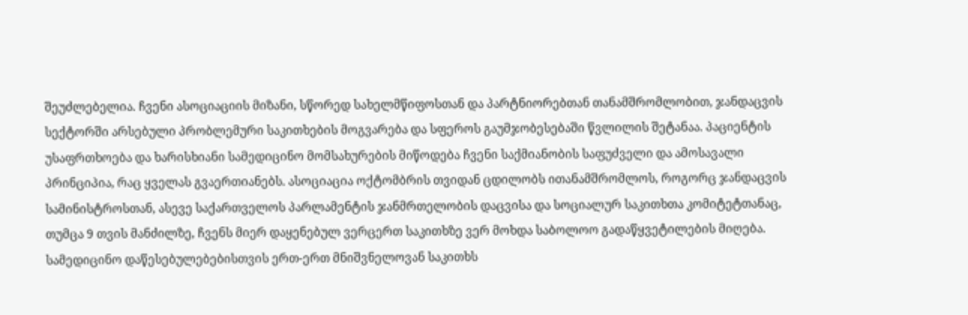შეუძლებელია. ჩვენი ასოციაციის მიზანი, სწორედ სახელმწიფოსთან და პარტნიორებთან თანამშრომლობით, ჯანდაცვის სექტორში არსებული პრობლემური საკითხების მოგვარება და სფეროს გაუმჯობესებაში წვლილის შეტანაა. პაციენტის უსაფრთხოება და ხარისხიანი სამედიცინო მომსახურების მიწოდება ჩვენი საქმიანობის საფუძველი და ამოსავალი პრინციპია, რაც ყველას გვაერთიანებს. ასოციაცია ოქტომბრის თვიდან ცდილობს ითანამშრომლოს, როგორც ჯანდაცვის სამინისტროსთან, ასევე საქართველოს პარლამენტის ჯანმრთელობის დაცვისა და სოციალურ საკითხთა კომიტეტთანაც, თუმცა 9 თვის მანძილზე, ჩვენს მიერ დაყენებულ ვერცერთ საკითხზე ვერ მოხდა საბოლოო გადაწყვეტილების მიღება. სამედიცინო დაწესებულებებისთვის ერთ-ერთ მნიშვნელოვან საკითხს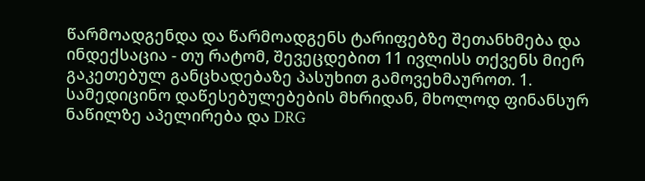წარმოადგენდა და წარმოადგენს ტარიფებზე შეთანხმება და ინდექსაცია - თუ რატომ, შევეცდებით 11 ივლისს თქვენს მიერ გაკეთებულ განცხადებაზე პასუხით გამოვეხმაუროთ. 1. სამედიცინო დაწესებულებების მხრიდან, მხოლოდ ფინანსურ ნაწილზე აპელირება და DRG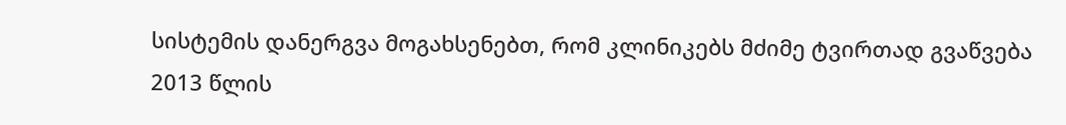სისტემის დანერგვა მოგახსენებთ, რომ კლინიკებს მძიმე ტვირთად გვაწვება 2013 წლის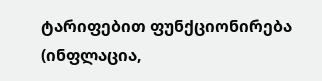ტარიფებით ფუნქციონირება (ინფლაცია,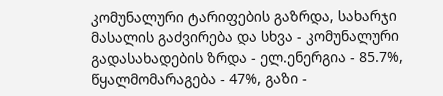კომუნალური ტარიფების გაზრდა, სახარჯი მასალის გაძვირება და სხვა - კომუნალური გადასახადების ზრდა - ელ.ენერგია - 85.7%, წყალმომარაგება - 47%, გაზი -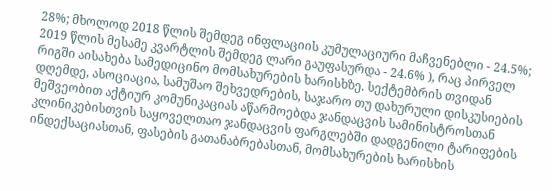28%; მხოლოდ 2018 წლის შემდეგ ინფლაციის კუმულაციური მაჩვენებლი - 24.5%; 2019 წლის მესამე კვარტლის შემდეგ ლარი გაუფასურდა - 24.6% ), რაც პირველ რიგში აისახება სამედიცინო მომსახურების ხარისხზე. სექტემბრის თვიდან დღემდე, ასოციაცია, სამუშაო შეხვედრების, საჯარო თუ დახურული დისკუსიების მეშვეობით აქტიურ კომუნიკაციას აწარმოებდა ჯანდაცვის სამინისტროსთან კლინიკებისთვის საყოველთაო ჯანდაცვის ფარგლებში დადგენილი ტარიფების ინდექსაციასთან, ფასების გათანაბრებასთან, მომსახურების ხარისხის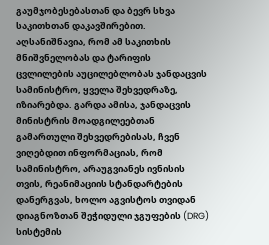გაუმჯობესებასთან და ბევრ სხვა საკითხთან დაკავშირებით. აღსანიშნავია, რომ ამ საკითხის მნიშვნელობას და ტარიფის ცვლილების აუცილებლობას ჯანდაცვის სამინისტრო, ყველა შეხვედრაზე, იზიარებდა. გარდა ამისა, ჯანდაცვის მინისტრის მოადგილეებთან გამართული შეხვედრებისას, ჩვენ ვიღებდით ინფორმაციას, რომ სამინისტრო, არაუგვიანეს ივნისის თვის, რეანიმაციის სტანდარტების დანერგვას, ხოლო აგვისტოს თვიდან დიაგნოზთან შეჭიდული ჯგუფების (DRG) სისტემის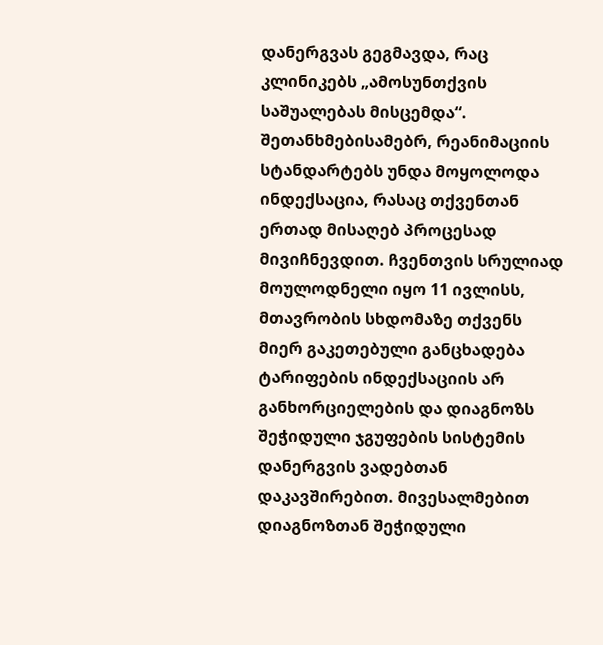დანერგვას გეგმავდა, რაც კლინიკებს „ამოსუნთქვის საშუალებას მისცემდა“. შეთანხმებისამებრ, რეანიმაციის სტანდარტებს უნდა მოყოლოდა ინდექსაცია, რასაც თქვენთან ერთად მისაღებ პროცესად მივიჩნევდით. ჩვენთვის სრულიად მოულოდნელი იყო 11 ივლისს, მთავრობის სხდომაზე თქვენს მიერ გაკეთებული განცხადება ტარიფების ინდექსაციის არ განხორციელების და დიაგნოზს შეჭიდული ჯგუფების სისტემის დანერგვის ვადებთან დაკავშირებით. მივესალმებით დიაგნოზთან შეჭიდული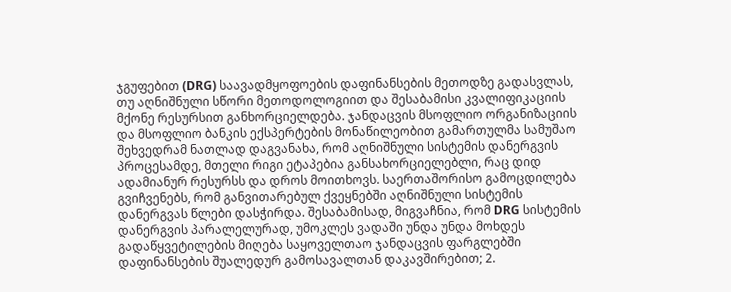ჯგუფებით (DRG) საავადმყოფოების დაფინანსების მეთოდზე გადასვლას, თუ აღნიშნული სწორი მეთოდოლოგიით და შესაბამისი კვალიფიკაციის მქონე რესურსით განხორციელდება. ჯანდაცვის მსოფლიო ორგანიზაციის და მსოფლიო ბანკის ექსპერტების მონაწილეობით გამართულმა სამუშაო შეხვედრამ ნათლად დაგვანახა, რომ აღნიშნული სისტემის დანერგვის პროცესამდე, მთელი რიგი ეტაპებია განსახორციელებლი, რაც დიდ ადამიანურ რესურსს და დროს მოითხოვს. საერთაშორისო გამოცდილება გვიჩვენებს, რომ განვითარებულ ქვეყნებში აღნიშნული სისტემის დანერგვას წლები დასჭირდა. შესაბამისად, მიგვაჩნია, რომ DRG სისტემის დანერგვის პარალელურად, უმოკლეს ვადაში უნდა უნდა მოხდეს გადაწყვეტილების მიღება საყოველთაო ჯანდაცვის ფარგლებში დაფინანსების შუალედურ გამოსავალთან დაკავშირებით; 2.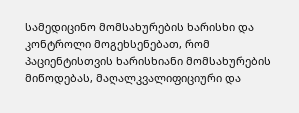სამედიცინო მომსახურების ხარისხი და კონტროლი მოგეხსენებათ, რომ პაციენტისთვის ხარისხიანი მომსახურების მიწოდებას, მაღალკვალიფიციური და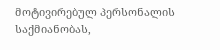მოტივირებულ პერსონალის საქმიანობას,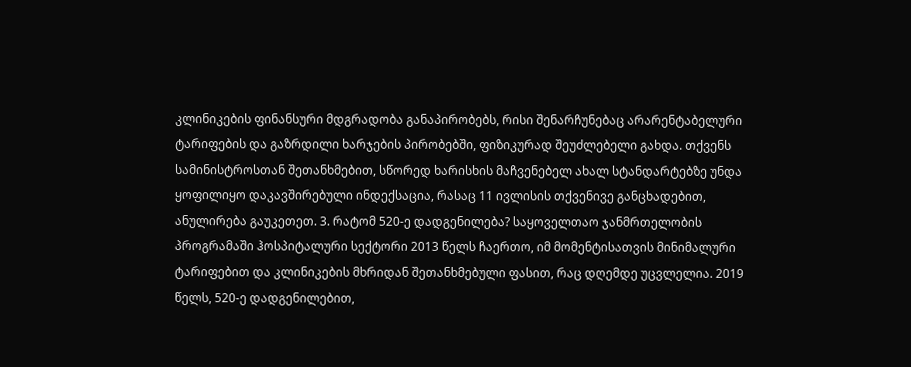კლინიკების ფინანსური მდგრადობა განაპირობებს, რისი შენარჩუნებაც არარენტაბელური ტარიფების და გაზრდილი ხარჯების პირობებში, ფიზიკურად შეუძლებელი გახდა. თქვენს სამინისტროსთან შეთანხმებით, სწორედ ხარისხის მაჩვენებელ ახალ სტანდარტებზე უნდა ყოფილიყო დაკავშირებული ინდექსაცია, რასაც 11 ივლისის თქვენივე განცხადებით, ანულირება გაუკეთეთ. 3. რატომ 520-ე დადგენილება? საყოველთაო ჯანმრთელობის პროგრამაში ჰოსპიტალური სექტორი 2013 წელს ჩაერთო, იმ მომენტისათვის მინიმალური ტარიფებით და კლინიკების მხრიდან შეთანხმებული ფასით, რაც დღემდე უცვლელია. 2019 წელს, 520-ე დადგენილებით,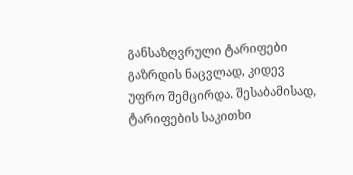განსაზღვრული ტარიფები გაზრდის ნაცვლად, კიდევ უფრო შემცირდა. შესაბამისად, ტარიფების საკითხი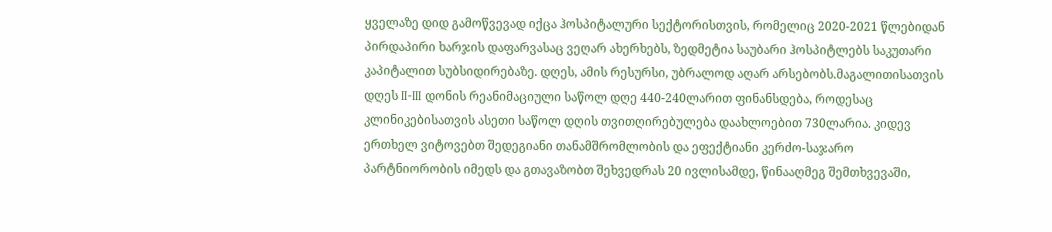ყველაზე დიდ გამოწვევად იქცა ჰოსპიტალური სექტორისთვის, რომელიც 2020-2021 წლებიდან პირდაპირი ხარჯის დაფარვასაც ვეღარ ახერხებს, ზედმეტია საუბარი ჰოსპიტლებს საკუთარი კაპიტალით სუბსიდირებაზე. დღეს, ამის რესურსი, უბრალოდ აღარ არსებობს.მაგალითისათვის დღეს II-III დონის რეანიმაციული საწოლ დღე 440-240ლარით ფინანსდება, როდესაც კლინიკებისათვის ასეთი საწოლ დღის თვითღირებულება დაახლოებით 730ლარია. კიდევ ერთხელ ვიტოვებთ შედეგიანი თანამშრომლობის და ეფექტიანი კერძო-საჯარო პარტნიორობის იმედს და გთავაზობთ შეხვედრას 20 ივლისამდე, წინააღმეგ შემთხვევაში,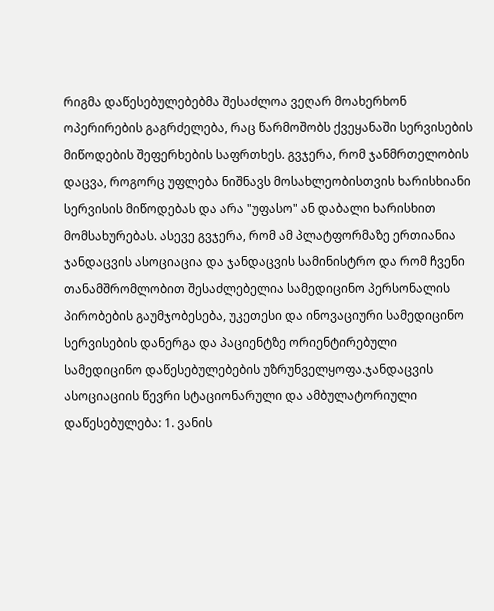რიგმა დაწესებულებებმა შესაძლოა ვეღარ მოახერხონ ოპერირების გაგრძელება, რაც წარმოშობს ქვეყანაში სერვისების მიწოდების შეფერხების საფრთხეს. გვჯერა, რომ ჯანმრთელობის დაცვა, როგორც უფლება ნიშნავს მოსახლეობისთვის ხარისხიანი სერვისის მიწოდებას და არა "უფასო" ან დაბალი ხარისხით მომსახურებას. ასევე გვჯერა, რომ ამ პლატფორმაზე ერთიანია ჯანდაცვის ასოციაცია და ჯანდაცვის სამინისტრო და რომ ჩვენი თანამშრომლობით შესაძლებელია სამედიცინო პერსონალის პირობების გაუმჯობესება, უკეთესი და ინოვაციური სამედიცინო სერვისების დანერგა და პაციენტზე ორიენტირებული სამედიცინო დაწესებულებების უზრუნველყოფა.ჯანდაცვის ასოციაციის წევრი სტაციონარული და ამბულატორიული დაწესებულება: 1. ვანის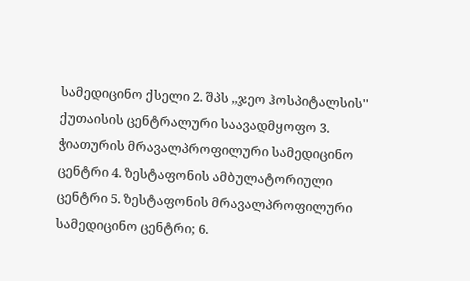სამედიცინო ქსელი 2. შპს ,,ჯეო ჰოსპიტალსის'' ქუთაისის ცენტრალური საავადმყოფო 3. ჭიათურის მრავალპროფილური სამედიცინო ცენტრი 4. ზესტაფონის ამბულატორიული ცენტრი 5. ზესტაფონის მრავალპროფილური სამედიცინო ცენტრი; 6.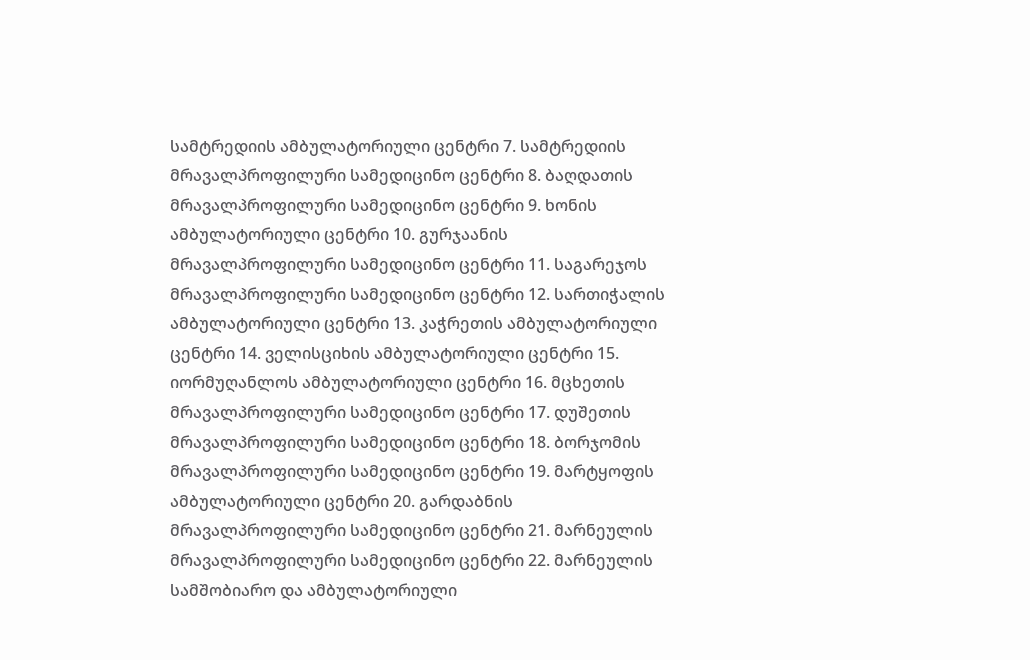სამტრედიის ამბულატორიული ცენტრი 7. სამტრედიის მრავალპროფილური სამედიცინო ცენტრი 8. ბაღდათის მრავალპროფილური სამედიცინო ცენტრი 9. ხონის ამბულატორიული ცენტრი 10. გურჯაანის მრავალპროფილური სამედიცინო ცენტრი 11. საგარეჯოს მრავალპროფილური სამედიცინო ცენტრი 12. სართიჭალის ამბულატორიული ცენტრი 13. კაჭრეთის ამბულატორიული ცენტრი 14. ველისციხის ამბულატორიული ცენტრი 15. იორმუღანლოს ამბულატორიული ცენტრი 16. მცხეთის მრავალპროფილური სამედიცინო ცენტრი 17. დუშეთის მრავალპროფილური სამედიცინო ცენტრი 18. ბორჯომის მრავალპროფილური სამედიცინო ცენტრი 19. მარტყოფის ამბულატორიული ცენტრი 20. გარდაბნის მრავალპროფილური სამედიცინო ცენტრი 21. მარნეულის მრავალპროფილური სამედიცინო ცენტრი 22. მარნეულის სამშობიარო და ამბულატორიული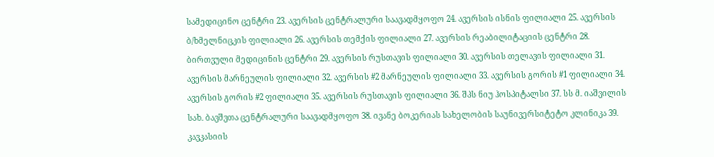სამედიცინო ცენტრი 23. ავერსის ცენტრალური საავადმყოფო 24. ავერსის ისნის ფილიალი 25. ავერსის ბ/ხმელნიცკის ფილიალი 26. ავერსის თემქის ფილიალი 27. ავერსის რეაბილიტაციის ცენტრი 28. ბირთვული მედიცინის ცენტრი 29. ავერსის რუსთავის ფილიალი 30. ავერსის თელავის ფილიალი 31. ავერსის მარნეულის ფილიალი 32. ავერსის #2 მარნეულის ფილიალი 33. ავერსის გორის #1 ფილიალი 34. ავერსის გორის #2 ფილიალი 35. ავერსის რუსთავის ფილიალი 36. შპს ნიუ ჰოსპიტალსი 37. სს მ. იაშვილის სახ. ბავშვთა ცენტრალური საავადმყოფო 38. ივანე ბოკერიას სახელობის საუნივერსიტეტო კლინიკა 39. კავკასიის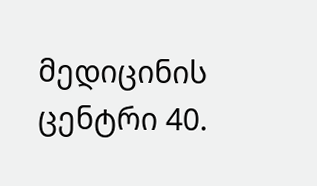მედიცინის ცენტრი 40.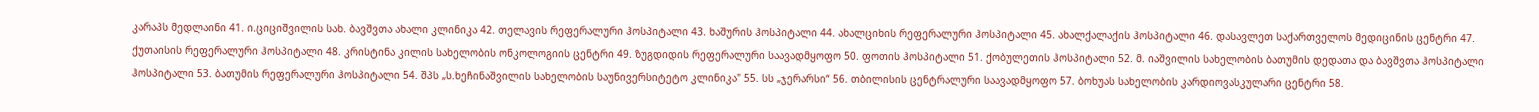კარაპს მედლაინი 41. ი.ციციშვილის სახ. ბავშვთა ახალი კლინიკა 42. თელავის რეფერალური ჰოსპიტალი 43. ხაშურის ჰოსპიტალი 44. ახალციხის რეფერალური ჰოსპიტალი 45. ახალქალაქის ჰოსპიტალი 46. დასავლეთ საქართველოს მედიცინის ცენტრი 47. ქუთაისის რეფერალური ჰოსპიტალი 48. კრისტინა კილის სახელობის ონკოლოგიის ცენტრი 49. ზუგდიდის რეფერალური საავადმყოფო 50. ფოთის ჰოსპიტალი 51. ქობულეთის ჰოსპიტალი 52. მ. იაშვილის სახელობის ბათუმის დედათა და ბავშვთა ჰოსპიტალი ჰოსპიტალი 53. ბათუმის რეფერალური ჰოსპიტალი 54. შპს „ს.ხეჩინაშვილის სახელობის საუნივერსიტეტო კლინიკა" 55. სს „ჯერარსი“ 56. თბილისის ცენტრალური საავადმყოფო 57. ბოხუას სახელობის კარდიოვასკულარი ცენტრი 58.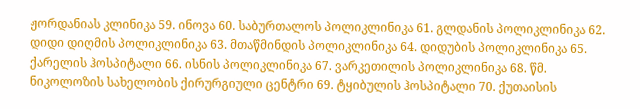ჟორდანიას კლინიკა 59. ინოვა 60. საბურთალოს პოლიკლინიკა 61. გლდანის პოლიკლინიკა 62. დიდი დიღმის პოლიკლინიკა 63. მთაწმინდის პოლიკლინიკა 64. დიდუბის პოლიკლინიკა 65. ქარელის ჰოსპიტალი 66. ისნის პოლიკლინიკა 67. ვარკეთილის პოლიკლინიკა 68. წმ. ნიკოლოზის სახელობის ქირურგიული ცენტრი 69. ტყიბულის ჰოსპიტალი 70. ქუთაისის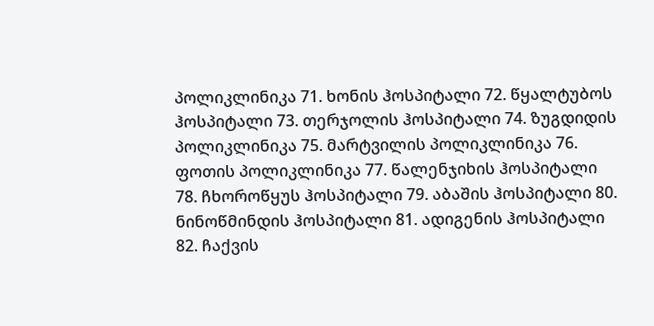პოლიკლინიკა 71. ხონის ჰოსპიტალი 72. წყალტუბოს ჰოსპიტალი 73. თერჯოლის ჰოსპიტალი 74. ზუგდიდის პოლიკლინიკა 75. მარტვილის პოლიკლინიკა 76. ფოთის პოლიკლინიკა 77. წალენჯიხის ჰოსპიტალი 78. ჩხოროწყუს ჰოსპიტალი 79. აბაშის ჰოსპიტალი 80. ნინოწმინდის ჰოსპიტალი 81. ადიგენის ჰოსპიტალი 82. ჩაქვის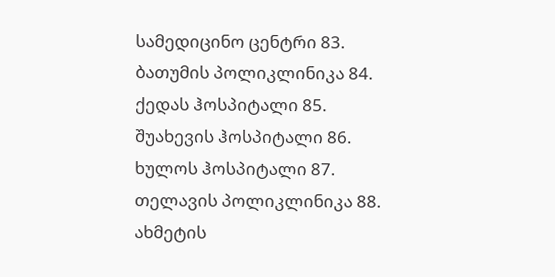სამედიცინო ცენტრი 83. ბათუმის პოლიკლინიკა 84. ქედას ჰოსპიტალი 85. შუახევის ჰოსპიტალი 86. ხულოს ჰოსპიტალი 87. თელავის პოლიკლინიკა 88. ახმეტის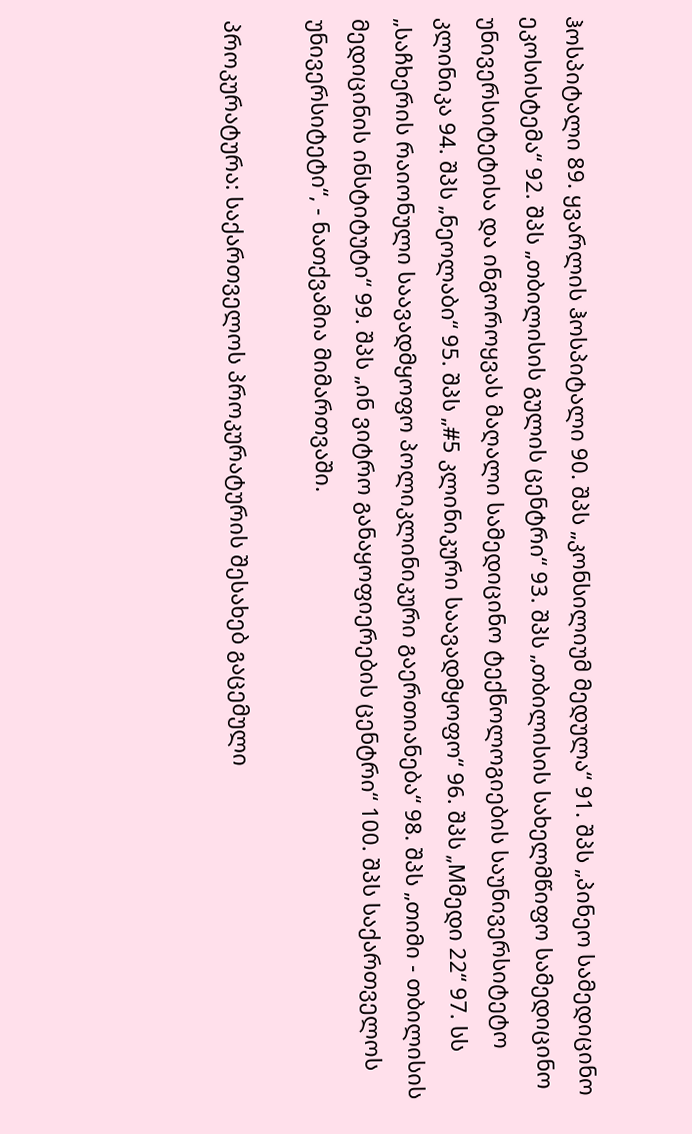ჰოსპიტალი 89. ყვარლის ჰოსპიტალი 90. შპს „კონსილიუმ მედულა“ 91. შპს „პინეო სამედიცინო ეკოსისტემა“ 92. შპს „თბილისის გულის ცენტრი“ 93. შპს „თბილისის სახელმწიფო სამედიცინო უნივერსიტეტისა და ინგოროყვას მაღალი სამედიცინო ტექნოლოგიების საუნივერსიტეტო კლინიკა 94. შპს „ნეოლაბი“ 95. შპს „#5 კლინიკური საავადმყოფო“ 96. შპს „Mმედი 22“ 97. სს „საჩხერის რაიონული საავადმყოფო პოლიკლინიკური გაერთიანება“ 98. შპს „თიმი - თბილისის მედიცინის ინსტიტუტი“ 99. შპს „ინ ვიტრო განაყოფიერების ცენტრი“ 100. შპს საქართველოს უნივერსიტეტი“, - ნათქვამია მიმართვაში.

პროკურატურა: საქართველოს პროკურატურის შესახებ გაცემული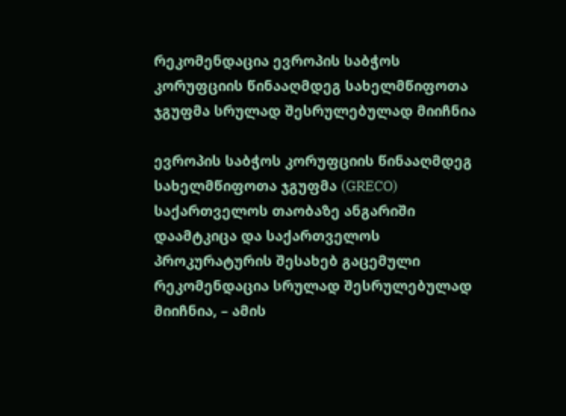რეკომენდაცია ევროპის საბჭოს კორუფციის წინააღმდეგ სახელმწიფოთა ჯგუფმა სრულად შესრულებულად მიიჩნია

ევროპის საბჭოს კორუფციის წინააღმდეგ სახელმწიფოთა ჯგუფმა (GRECO) საქართველოს თაობაზე ანგარიში დაამტკიცა და საქართველოს პროკურატურის შესახებ გაცემული რეკომენდაცია სრულად შესრულებულად მიიჩნია, – ამის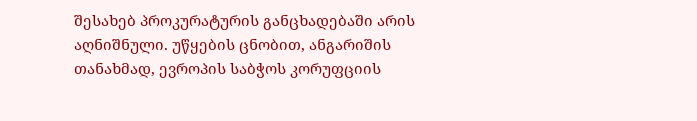შესახებ პროკურატურის განცხადებაში არის აღნიშნული. უწყების ცნობით, ანგარიშის თანახმად, ევროპის საბჭოს კორუფციის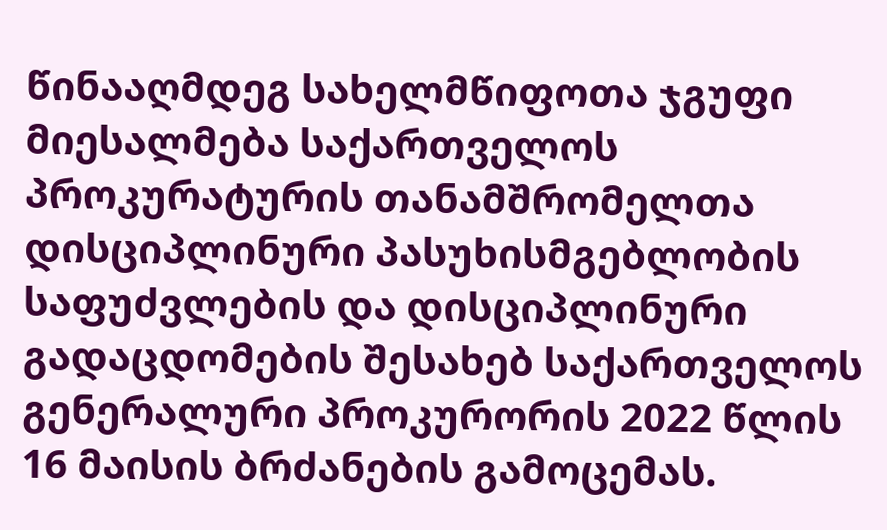წინააღმდეგ სახელმწიფოთა ჯგუფი მიესალმება საქართველოს პროკურატურის თანამშრომელთა დისციპლინური პასუხისმგებლობის საფუძვლების და დისციპლინური გადაცდომების შესახებ საქართველოს გენერალური პროკურორის 2022 წლის 16 მაისის ბრძანების გამოცემას.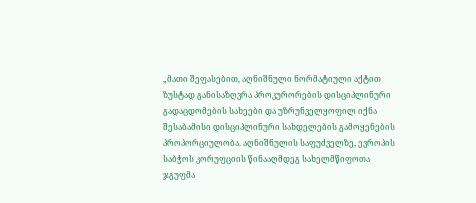„მათი შეფასებით, აღნიშნული ნორმატიული აქტით ზუსტად განისაზღვრა პროკურორების დისციპლინური გადაცდომების სახეები და უზრუნველყოფილ იქნა შესაბამისი დისციპლინური სახდელების გამოყენების პროპორციულობა. აღნიშნულის საფუძველზე, ევროპის საბჭოს კორუფციის წინააღმდეგ სახელმწიფოთა ჯგუფმა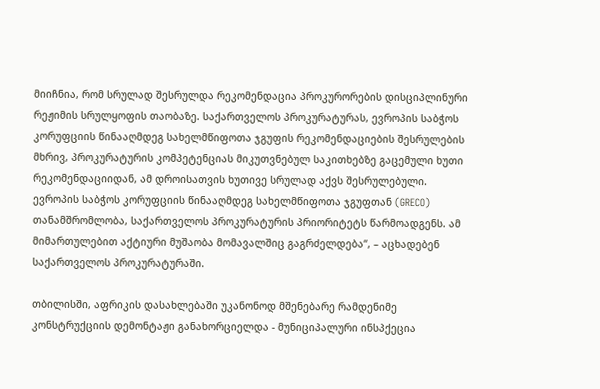მიიჩნია, რომ სრულად შესრულდა რეკომენდაცია პროკურორების დისციპლინური რეჟიმის სრულყოფის თაობაზე. საქართველოს პროკურატურას, ევროპის საბჭოს კორუფციის წინააღმდეგ სახელმწიფოთა ჯგუფის რეკომენდაციების შესრულების მხრივ, პროკურატურის კომპეტენციას მიკუთვნებულ საკითხებზე გაცემული ხუთი რეკომენდაციიდან, ამ დროისათვის ხუთივე სრულად აქვს შესრულებული. ევროპის საბჭოს კორუფციის წინააღმდეგ სახელმწიფოთა ჯგუფთან (GRECO) თანამშრომლობა, საქართველოს პროკურატურის პრიორიტეტს წარმოადგენს. ამ მიმართულებით აქტიური მუშაობა მომავალშიც გაგრძელდება“, – აცხადებენ საქართველოს პროკურატურაში.

თბილისში, აფრიკის დასახლებაში უკანონოდ მშენებარე რამდენიმე კონსტრუქციის დემონტაჟი განახორციელდა - მუნიციპალური ინსპქეცია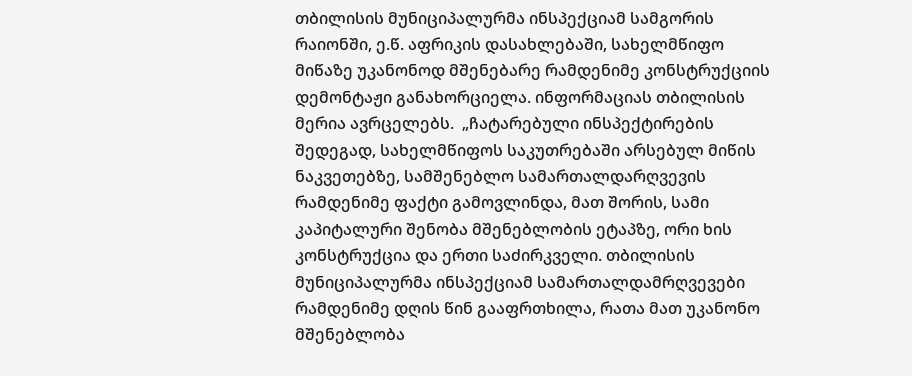თბილისის მუნიციპალურმა ინსპექციამ სამგორის რაიონში, ე.წ. აფრიკის დასახლებაში, სახელმწიფო მიწაზე უკანონოდ მშენებარე რამდენიმე კონსტრუქციის დემონტაჟი განახორციელა. ინფორმაციას თბილისის მერია ავრცელებს.  „ჩატარებული ინსპექტირების შედეგად, სახელმწიფოს საკუთრებაში არსებულ მიწის ნაკვეთებზე, სამშენებლო სამართალდარღვევის რამდენიმე ფაქტი გამოვლინდა, მათ შორის, სამი კაპიტალური შენობა მშენებლობის ეტაპზე, ორი ხის კონსტრუქცია და ერთი საძირკველი. თბილისის მუნიციპალურმა ინსპექციამ სამართალდამრღვევები რამდენიმე დღის წინ გააფრთხილა, რათა მათ უკანონო მშენებლობა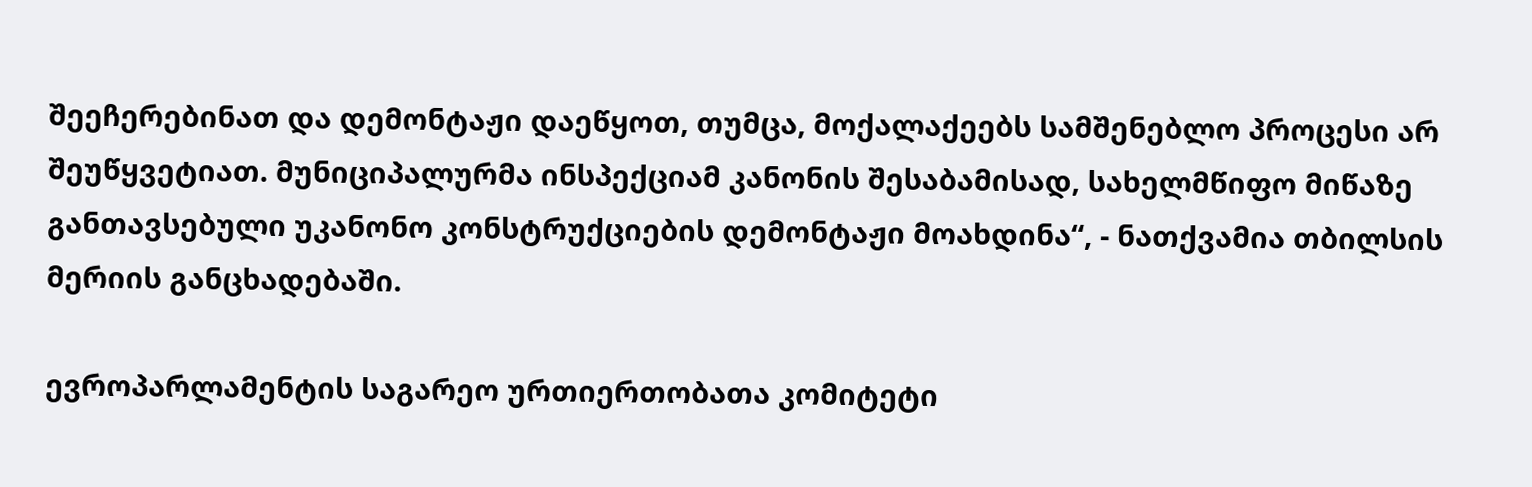შეეჩერებინათ და დემონტაჟი დაეწყოთ, თუმცა, მოქალაქეებს სამშენებლო პროცესი არ შეუწყვეტიათ. მუნიციპალურმა ინსპექციამ კანონის შესაბამისად, სახელმწიფო მიწაზე განთავსებული უკანონო კონსტრუქციების დემონტაჟი მოახდინა“, - ნათქვამია თბილსის მერიის განცხადებაში.

ევროპარლამენტის საგარეო ურთიერთობათა კომიტეტი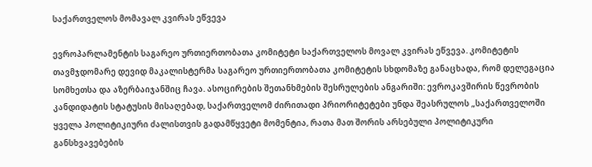საქართველოს მომავალ კვირას ეწვევა

ევროპარლამენტის საგარეო ურთიერთობათა კომიტეტი საქართველოს მოვალ კვირას ეწვევა. კომიტეტის თავმჯდომარე დევიდ მაკალისტერმა საგარეო ურთიერთობათა კომიტეტის სხდომაზე განაცხადა, რომ დელეგაცია სომხეთსა და აზერბაიჯანშიც ჩავა. ასოცირების შეთანხმების შესრულების ანგარიში: ევროკავშირის წევრობის კანდიდატის სტატუსის მისაღებად, საქართველომ ძირითადი პრიორიტეტები უნდა შეასრულოს „საქართველოში ყველა პოლიტიკიური ძალისთვის გადამწყვეტი მომენტია, რათა მათ შორის არსებული პოლიტიკური განსხვავებების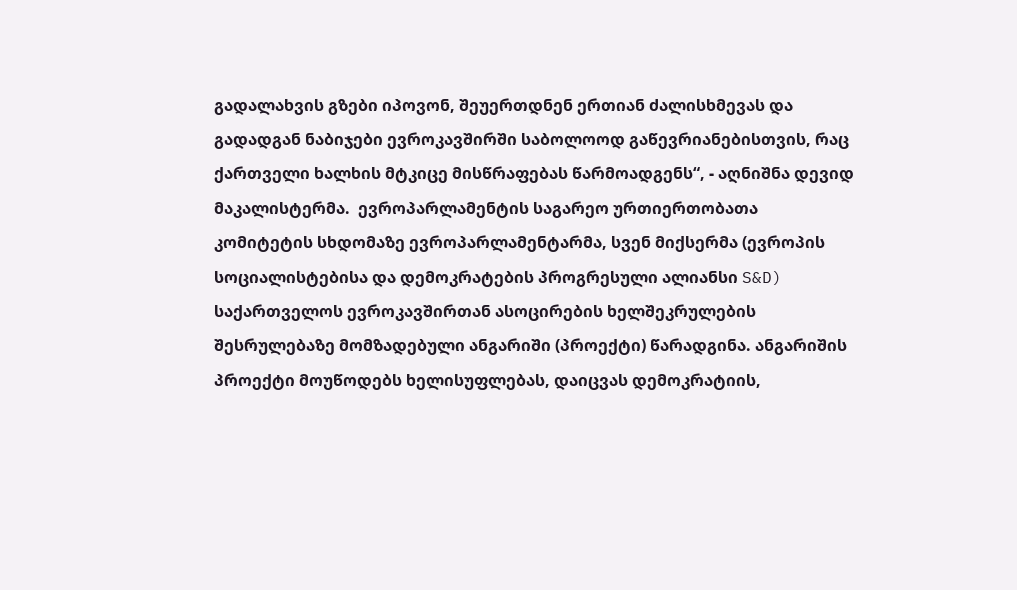გადალახვის გზები იპოვონ, შეუერთდნენ ერთიან ძალისხმევას და გადადგან ნაბიჯები ევროკავშირში საბოლოოდ გაწევრიანებისთვის, რაც ქართველი ხალხის მტკიცე მისწრაფებას წარმოადგენს“, - აღნიშნა დევიდ მაკალისტერმა.  ევროპარლამენტის საგარეო ურთიერთობათა კომიტეტის სხდომაზე ევროპარლამენტარმა, სვენ მიქსერმა (ევროპის სოციალისტებისა და დემოკრატების პროგრესული ალიანსი S&D) საქართველოს ევროკავშირთან ასოცირების ხელშეკრულების შესრულებაზე მომზადებული ანგარიში (პროექტი) წარადგინა. ანგარიშის პროექტი მოუწოდებს ხელისუფლებას, დაიცვას დემოკრატიის,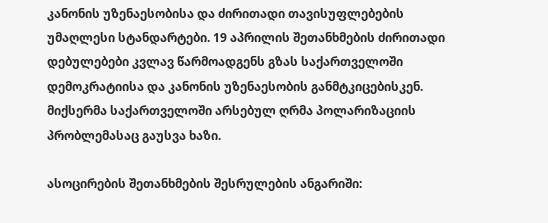კანონის უზენაესობისა და ძირითადი თავისუფლებების უმაღლესი სტანდარტები. 19 აპრილის შეთანხმების ძირითადი დებულებები კვლავ წარმოადგენს გზას საქართველოში დემოკრატიისა და კანონის უზენაესობის განმტკიცებისკენ. მიქსერმა საქართველოში არსებულ ღრმა პოლარიზაციის პრობლემასაც გაუსვა ხაზი.

ასოცირების შეთანხმების შესრულების ანგარიში: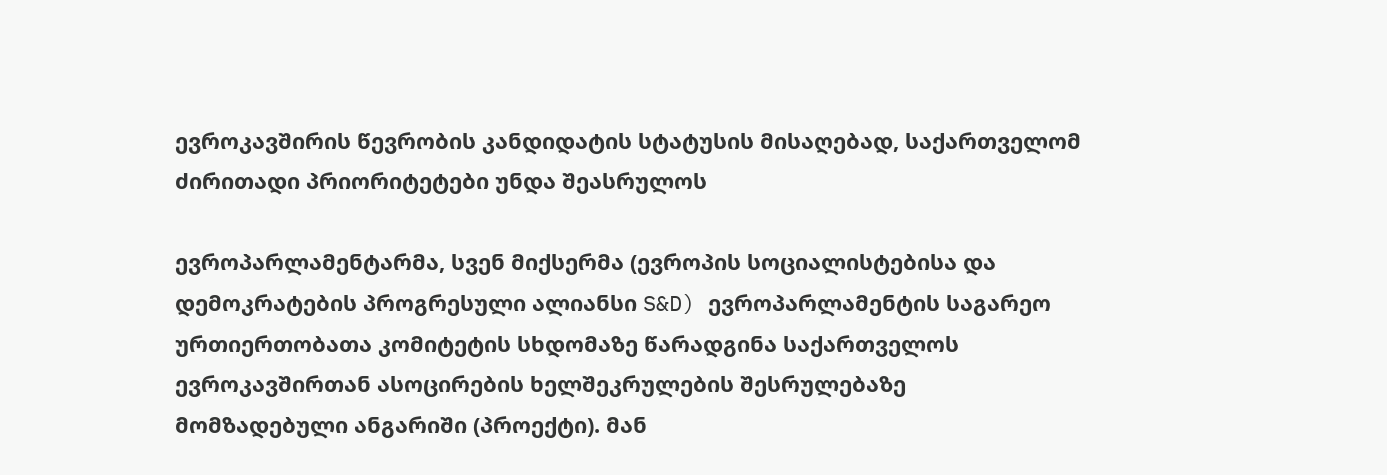ევროკავშირის წევრობის კანდიდატის სტატუსის მისაღებად, საქართველომ ძირითადი პრიორიტეტები უნდა შეასრულოს

ევროპარლამენტარმა, სვენ მიქსერმა (ევროპის სოციალისტებისა და დემოკრატების პროგრესული ალიანსი S&D) ევროპარლამენტის საგარეო ურთიერთობათა კომიტეტის სხდომაზე წარადგინა საქართველოს ევროკავშირთან ასოცირების ხელშეკრულების შესრულებაზე მომზადებული ანგარიში (პროექტი). მან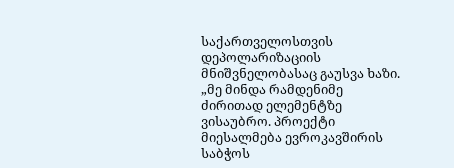საქართველოსთვის დეპოლარიზაციის მნიშვნელობასაც გაუსვა ხაზი. „მე მინდა რამდენიმე ძირითად ელემენტზე ვისაუბრო. პროექტი მიესალმება ევროკავშირის საბჭოს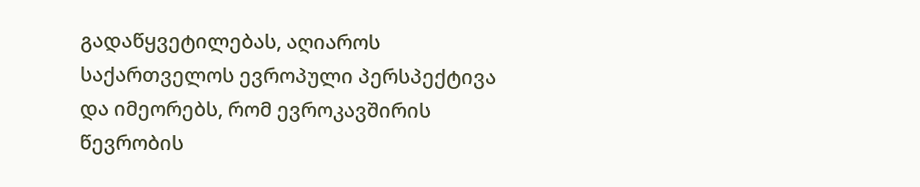გადაწყვეტილებას, აღიაროს საქართველოს ევროპული პერსპექტივა და იმეორებს, რომ ევროკავშირის წევრობის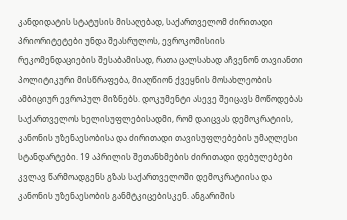კანდიდატის სტატუსის მისაღებად, საქართველომ ძირითადი პრიორიტეტები უნდა შეასრულოს, ევროკომისიის რეკომენდაციების შესაბამისად, რათა ცალსახად აჩვენონ თავიანთი პოლიტიკური მისწრაფება, მიაღწიონ ქვეყნის მოსახლეობის ამბიციურ ევროპულ მიზნებს. დოკუმენტი ასევე შეიცავს მოწოდებას საქართველოს ხელისუფლებისადმი, რომ დაიცვას დემოკრატიის, კანონის უზენაესობისა და ძირითადი თავისუფლებების უმაღლესი სტანდარტები. 19 აპრილის შეთანხმების ძირითადი დებულებები კვლავ წარმოადგენს გზას საქართველოში დემოკრატიისა და კანონის უზენაესობის განმტკიცებისკენ. ანგარიშის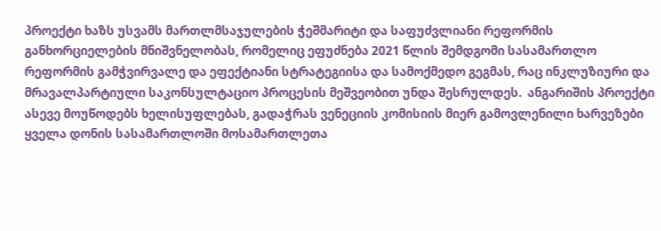პროექტი ხაზს უსვამს მართლმსაჯულების ჭეშმარიტი და საფუძვლიანი რეფორმის განხორციელების მნიშვნელობას, რომელიც ეფუძნება 2021 წლის შემდგომი სასამართლო რეფორმის გამჭვირვალე და ეფექტიანი სტრატეგიისა და სამოქმედო გეგმას, რაც ინკლუზიური და მრავალპარტიული საკონსულტაციო პროცესის მეშვეობით უნდა შესრულდეს.  ანგარიშის პროექტი ასევე მოუწოდებს ხელისუფლებას, გადაჭრას ვენეციის კომისიის მიერ გამოვლენილი ხარვეზები ყველა დონის სასამართლოში მოსამართლეთა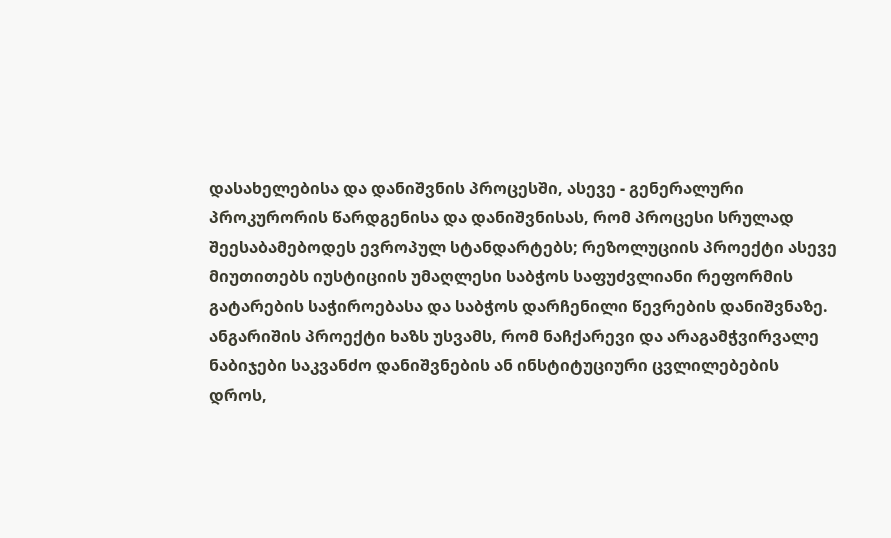დასახელებისა და დანიშვნის პროცესში, ასევე - გენერალური პროკურორის წარდგენისა და დანიშვნისას, რომ პროცესი სრულად შეესაბამებოდეს ევროპულ სტანდარტებს; რეზოლუციის პროექტი ასევე მიუთითებს იუსტიციის უმაღლესი საბჭოს საფუძვლიანი რეფორმის გატარების საჭიროებასა და საბჭოს დარჩენილი წევრების დანიშვნაზე. ანგარიშის პროექტი ხაზს უსვამს, რომ ნაჩქარევი და არაგამჭვირვალე ნაბიჯები საკვანძო დანიშვნების ან ინსტიტუციური ცვლილებების დროს,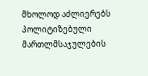მხოლოდ აძლიერებს პოლიტიზებული მართლმსაჯულების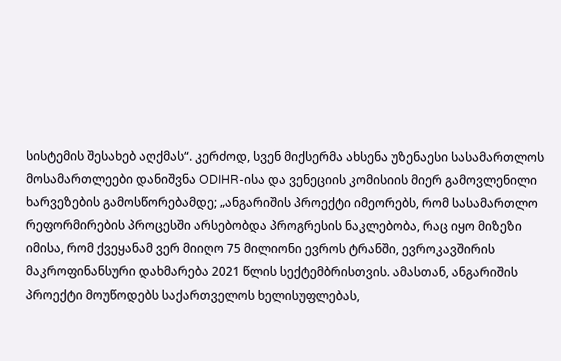სისტემის შესახებ აღქმას“. კერძოდ, სვენ მიქსერმა ახსენა უზენაესი სასამართლოს მოსამართლეები დანიშვნა ODIHR-ისა და ვენეციის კომისიის მიერ გამოვლენილი ხარვეზების გამოსწორებამდე; „ანგარიშის პროექტი იმეორებს, რომ სასამართლო რეფორმირების პროცესში არსებობდა პროგრესის ნაკლებობა, რაც იყო მიზეზი იმისა, რომ ქვეყანამ ვერ მიიღო 75 მილიონი ევროს ტრანში, ევროკავშირის მაკროფინანსური დახმარება 2021 წლის სექტემბრისთვის. ამასთან, ანგარიშის პროექტი მოუწოდებს საქართველოს ხელისუფლებას,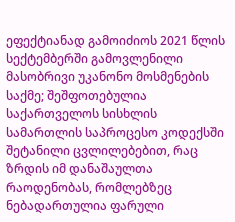ეფექტიანად გამოიძიოს 2021 წლის სექტემბერში გამოვლენილი მასობრივი უკანონო მოსმენების საქმე; შეშფოთებულია საქართველოს სისხლის სამართლის საპროცესო კოდექსში შეტანილი ცვლილებებით, რაც ზრდის იმ დანაშაულთა რაოდენობას, რომლებზეც ნებადართულია ფარული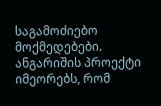საგამოძიებო მოქმედებები. ანგარიშის პროექტი იმეორებს, რომ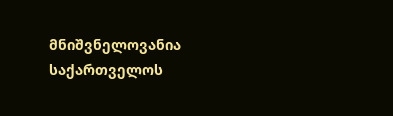მნიშვნელოვანია საქართველოს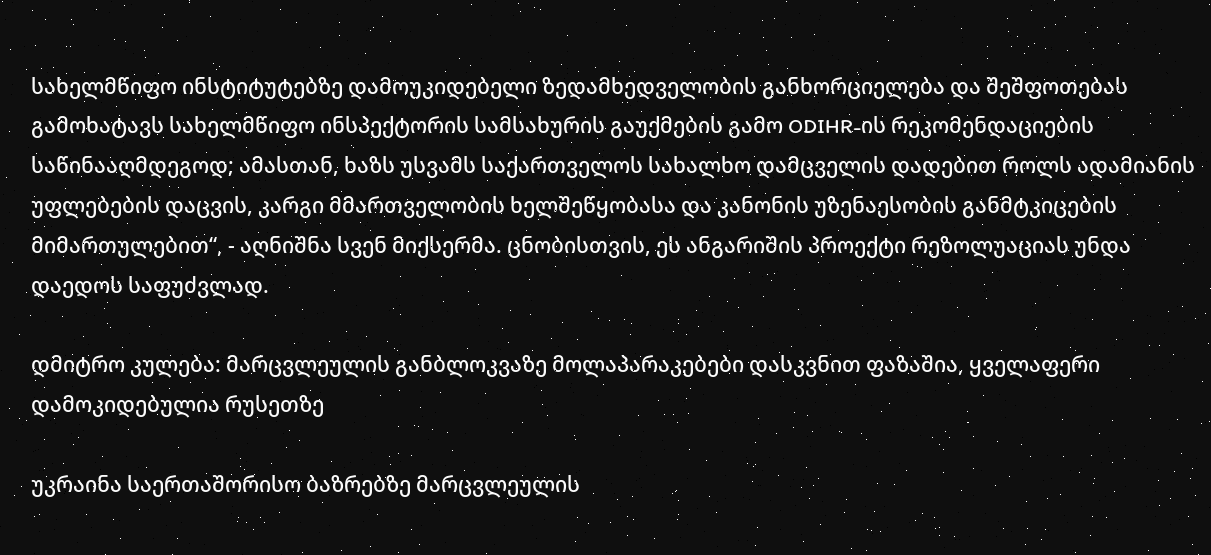სახელმწიფო ინსტიტუტებზე დამოუკიდებელი ზედამხედველობის განხორციელება და შეშფოთებას გამოხატავს სახელმწიფო ინსპექტორის სამსახურის გაუქმების გამო ODIHR-ის რეკომენდაციების საწინააღმდეგოდ; ამასთან, ხაზს უსვამს საქართველოს სახალხო დამცველის დადებით როლს ადამიანის უფლებების დაცვის, კარგი მმართველობის ხელშეწყობასა და კანონის უზენაესობის განმტკიცების მიმართულებით“, - აღნიშნა სვენ მიქსერმა. ცნობისთვის, ეს ანგარიშის პროექტი რეზოლუაციას უნდა დაედოს საფუძვლად.

დმიტრო კულება: მარცვლეულის განბლოკვაზე მოლაპარაკებები დასკვნით ფაზაშია, ყველაფერი დამოკიდებულია რუსეთზე

უკრაინა საერთაშორისო ბაზრებზე მარცვლეულის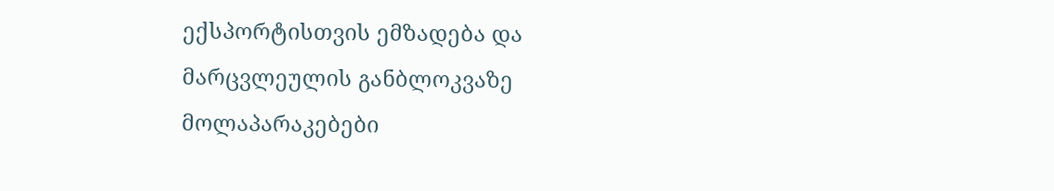ექსპორტისთვის ემზადება და მარცვლეულის განბლოკვაზე მოლაპარაკებები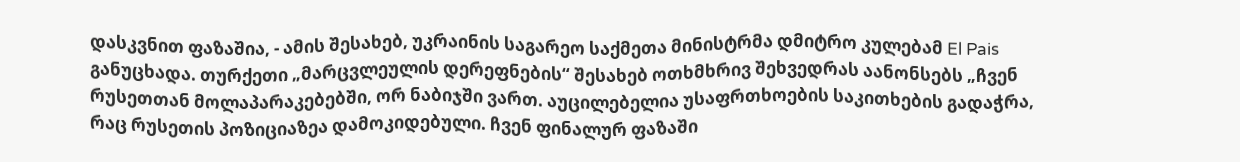დასკვნით ფაზაშია, - ამის შესახებ, უკრაინის საგარეო საქმეთა მინისტრმა დმიტრო კულებამ El Pais განუცხადა. თურქეთი „მარცვლეულის დერეფნების“ შესახებ ოთხმხრივ შეხვედრას აანონსებს „ჩვენ რუსეთთან მოლაპარაკებებში, ორ ნაბიჯში ვართ. აუცილებელია უსაფრთხოების საკითხების გადაჭრა, რაც რუსეთის პოზიციაზეა დამოკიდებული. ჩვენ ფინალურ ფაზაში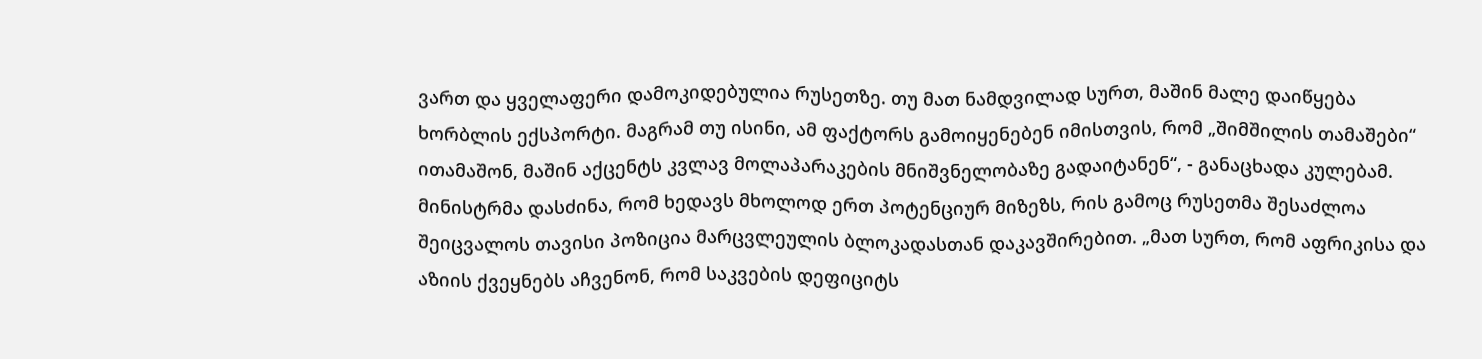ვართ და ყველაფერი დამოკიდებულია რუსეთზე. თუ მათ ნამდვილად სურთ, მაშინ მალე დაიწყება ხორბლის ექსპორტი. მაგრამ თუ ისინი, ამ ფაქტორს გამოიყენებენ იმისთვის, რომ „შიმშილის თამაშები“ ითამაშონ, მაშინ აქცენტს კვლავ მოლაპარაკების მნიშვნელობაზე გადაიტანენ“, - განაცხადა კულებამ. მინისტრმა დასძინა, რომ ხედავს მხოლოდ ერთ პოტენციურ მიზეზს, რის გამოც რუსეთმა შესაძლოა შეიცვალოს თავისი პოზიცია მარცვლეულის ბლოკადასთან დაკავშირებით. „მათ სურთ, რომ აფრიკისა და აზიის ქვეყნებს აჩვენონ, რომ საკვების დეფიციტს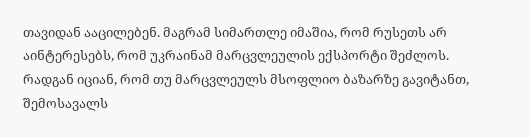თავიდან ააცილებენ. მაგრამ სიმართლე იმაშია, რომ რუსეთს არ აინტერესებს, რომ უკრაინამ მარცვლეულის ექსპორტი შეძლოს. რადგან იციან, რომ თუ მარცვლეულს მსოფლიო ბაზარზე გავიტანთ, შემოსავალს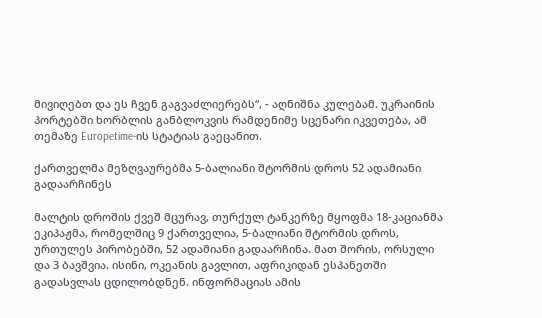მივიღებთ და ეს ჩვენ გაგვაძლიერებს“, - აღნიშნა კულებამ. უკრაინის პორტებში ხორბლის განბლოკვის რამდენიმე სცენარი იკვეთება, ამ თემაზე Europetime-ის სტატიას გაეცანით.

ქართველმა მეზღვაურებმა 5-ბალიანი შტორმის დროს 52 ადამიანი გადაარჩინეს

მალტის დროშის ქვეშ მცურავ, თურქულ ტანკერზე მყოფმა 18-კაციანმა ეკიპაჟმა, რომელშიც 9 ქართველია, 5-ბალიანი შტორმის დროს, ურთულეს პირობებში, 52 ადამიანი გადაარჩინა. მათ შორის, ორსული და 3 ბავშვია. ისინი, ოკეანის გავლით, აფრიკიდან ესპანეთში გადასვლას ცდილობდნენ. ინფორმაციას ამის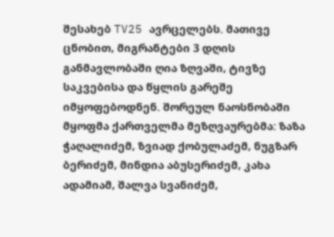შესახებ TV25 ავრცელებს. მათივე ცნობით, მიგრანტები 3 დღის განმავლობაში ღია ზღვაში, ტივზე საკვებისა და წყლის გარეშე იმყოფებოდნენ. შორეულ ნაოსნობაში მყოფმა ქართველმა მეზღვაურებმა: ზაზა ჭაღალიძემ, ზვიად ქობულაძემ, ნუგზარ ბერიძემ, მინდია აბუსერიძემ, კახა ადამიამ, შალვა სვანიძემ,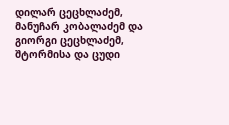დილარ ცეცხლაძემ, მანუჩარ კობალაძემ და გიორგი ცეცხლაძემ, შტორმისა და ცუდი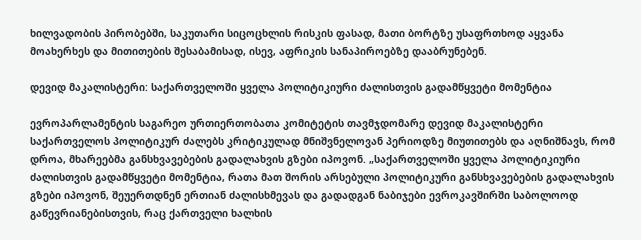ხილვადობის პირობებში, საკუთარი სიცოცხლის რისკის ფასად, მათი ბორტზე უსაფრთხოდ აყვანა მოახერხეს და მითითების შესაბამისად, ისევ, აფრიკის სანაპიროებზე დააბრუნებენ.

დევიდ მაკალისტერი: საქართველოში ყველა პოლიტიკიური ძალისთვის გადამწყვეტი მომენტია

ევროპარლამენტის საგარეო ურთიერთობათა კომიტეტის თავმჯდომარე დევიდ მაკალისტერი საქართველოს პოლიტიკურ ძალებს კრიტიკულად მნიშვნელოვან პერიოდზე მიუთითებს და აღნიშნავს, რომ დროა, მხარეებმა განსხვავებების გადალახვის გზები იპოვონ. „საქართველოში ყველა პოლიტიკიური ძალისთვის გადამწყვეტი მომენტია, რათა მათ შორის არსებული პოლიტიკური განსხვავებების გადალახვის გზები იპოვონ, შეუერთდნენ ერთიან ძალისხმევას და გადადგან ნაბიჯები ევროკავშირში საბოლოოდ გაწევრიანებისთვის, რაც ქართველი ხალხის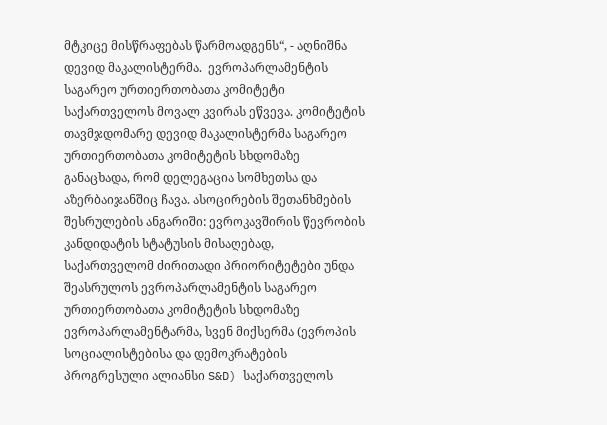მტკიცე მისწრაფებას წარმოადგენს“, - აღნიშნა დევიდ მაკალისტერმა.  ევროპარლამენტის საგარეო ურთიერთობათა კომიტეტი საქართველოს მოვალ კვირას ეწვევა. კომიტეტის თავმჯდომარე დევიდ მაკალისტერმა საგარეო ურთიერთობათა კომიტეტის სხდომაზე განაცხადა, რომ დელეგაცია სომხეთსა და აზერბაიჯანშიც ჩავა. ასოცირების შეთანხმების შესრულების ანგარიში: ევროკავშირის წევრობის კანდიდატის სტატუსის მისაღებად, საქართველომ ძირითადი პრიორიტეტები უნდა შეასრულოს ევროპარლამენტის საგარეო ურთიერთობათა კომიტეტის სხდომაზე ევროპარლამენტარმა, სვენ მიქსერმა (ევროპის სოციალისტებისა და დემოკრატების პროგრესული ალიანსი S&D) საქართველოს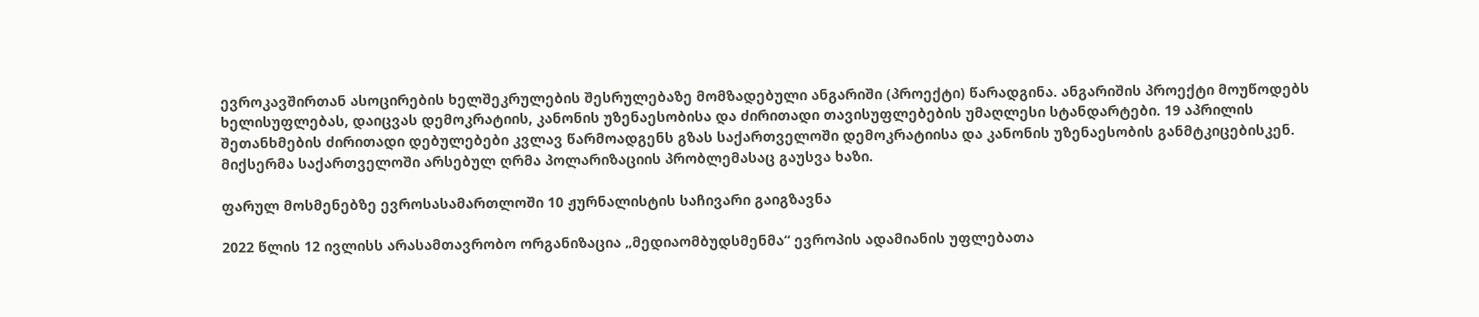ევროკავშირთან ასოცირების ხელშეკრულების შესრულებაზე მომზადებული ანგარიში (პროექტი) წარადგინა. ანგარიშის პროექტი მოუწოდებს ხელისუფლებას, დაიცვას დემოკრატიის, კანონის უზენაესობისა და ძირითადი თავისუფლებების უმაღლესი სტანდარტები. 19 აპრილის შეთანხმების ძირითადი დებულებები კვლავ წარმოადგენს გზას საქართველოში დემოკრატიისა და კანონის უზენაესობის განმტკიცებისკენ. მიქსერმა საქართველოში არსებულ ღრმა პოლარიზაციის პრობლემასაც გაუსვა ხაზი.

ფარულ მოსმენებზე ევროსასამართლოში 10 ჟურნალისტის საჩივარი გაიგზავნა

2022 წლის 12 ივლისს არასამთავრობო ორგანიზაცია „მედიაომბუდსმენმა“ ევროპის ადამიანის უფლებათა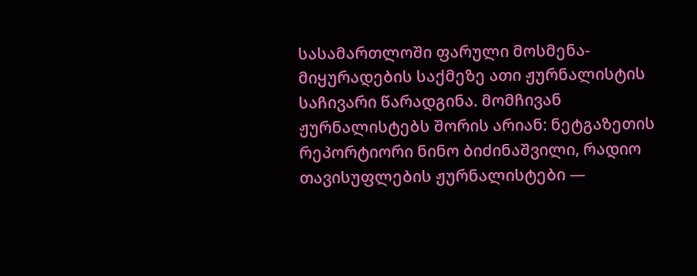სასამართლოში ფარული მოსმენა-მიყურადების საქმეზე ათი ჟურნალისტის საჩივარი წარადგინა. მომჩივან ჟურნალისტებს შორის არიან: ნეტგაზეთის რეპორტიორი ნინო ბიძინაშვილი, რადიო თავისუფლების ჟურნალისტები —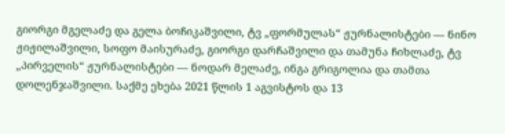გიორგი მგელაძე და გელა ბოჩიკაშვილი, ტვ „ფორმულას“ ჟურნალისტები — ნინო ჟიჟილაშვილი, სოფო მაისურაძე, გიორგი დარჩაშვილი და თამუნა ჩიხლაძე, ტვ „პირველის“ ჟურნალისტები — ნოდარ მელაძე, ინგა გრიგოლია და თამთა დოლენჯაშვილი. საქმე ეხება 2021 წლის 1 აგვისტოს და 13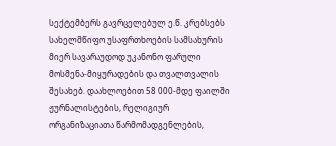სექტემბერს გავრცელებულ ე.წ. კრებსებს სახელმწიფო უსაფრთხოების სამსახურის მიერ სავარაუდოდ უკანონო ფარული მოსმენა-მიყურადების და თვალთვალის შესახებ. დაახლოებით 58 000-მდე ფაილში ჟურნალისტების, რელიგიურ ორგანიზაციათა წარმომადგენლების,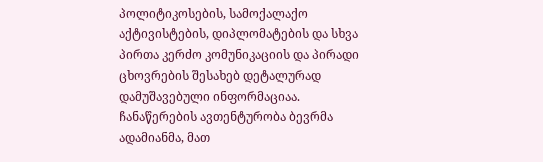პოლიტიკოსების, სამოქალაქო აქტივისტების, დიპლომატების და სხვა პირთა კერძო კომუნიკაციის და პირადი ცხოვრების შესახებ დეტალურად დამუშავებული ინფორმაციაა. ჩანაწერების ავთენტურობა ბევრმა ადამიანმა, მათ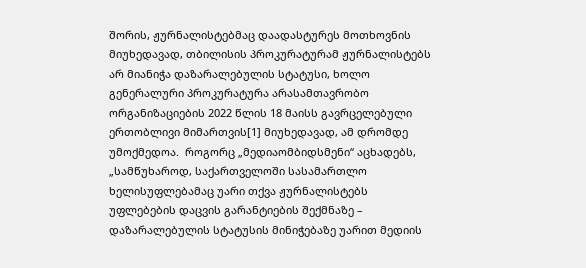შორის, ჟურნალისტებმაც დაადასტურეს მოთხოვნის მიუხედავად, თბილისის პროკურატურამ ჟურნალისტებს არ მიანიჭა დაზარალებულის სტატუსი, ხოლო გენერალური პროკურატურა არასამთავრობო ორგანიზაციების 2022 წლის 18 მაისს გავრცელებული ერთობლივი მიმართვის[1] მიუხედავად, ამ დრომდე უმოქმედოა.  როგორც „მედიაომბიდსმენი“ აცხადებს, „სამწუხაროდ, საქართველოში სასამართლო ხელისუფლებამაც უარი თქვა ჟურნალისტებს უფლებების დაცვის გარანტიების შექმნაზე – დაზარალებულის სტატუსის მინიჭებაზე უარით მედიის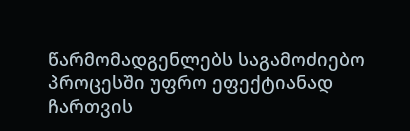წარმომადგენლებს საგამოძიებო პროცესში უფრო ეფექტიანად ჩართვის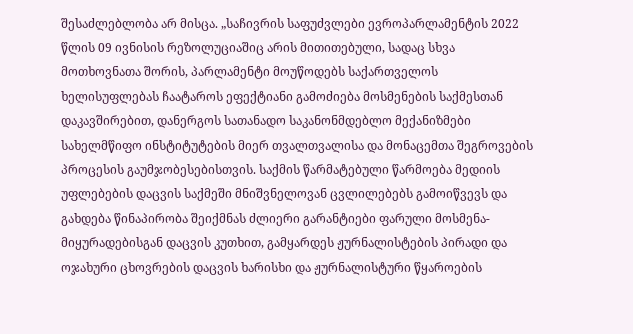შესაძლებლობა არ მისცა. „საჩივრის საფუძვლები ევროპარლამენტის 2022 წლის 09 ივნისის რეზოლუციაშიც არის მითითებული, სადაც სხვა მოთხოვნათა შორის, პარლამენტი მოუწოდებს საქართველოს ხელისუფლებას ჩაატაროს ეფექტიანი გამოძიება მოსმენების საქმესთან დაკავშირებით, დანერგოს სათანადო საკანონმდებლო მექანიზმები სახელმწიფო ინსტიტუტების მიერ თვალთვალისა და მონაცემთა შეგროვების პროცესის გაუმჯობესებისთვის. საქმის წარმატებული წარმოება მედიის უფლებების დაცვის საქმეში მნიშვნელოვან ცვლილებებს გამოიწვევს და გახდება წინაპირობა შეიქმნას ძლიერი გარანტიები ფარული მოსმენა-მიყურადებისგან დაცვის კუთხით, გამყარდეს ჟურნალისტების პირადი და ოჯახური ცხოვრების დაცვის ხარისხი და ჟურნალისტური წყაროების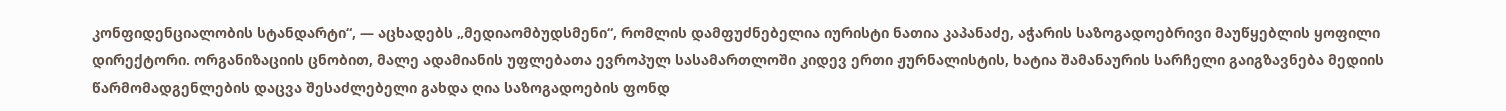კონფიდენციალობის სტანდარტი“, — აცხადებს „მედიაომბუდსმენი“, რომლის დამფუძნებელია იურისტი ნათია კაპანაძე, აჭარის საზოგადოებრივი მაუწყებლის ყოფილი დირექტორი. ორგანიზაციის ცნობით, მალე ადამიანის უფლებათა ევროპულ სასამართლოში კიდევ ერთი ჟურნალისტის, ხატია შამანაურის სარჩელი გაიგზავნება მედიის წარმომადგენლების დაცვა შესაძლებელი გახდა ღია საზოგადოების ფონდ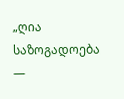„ღია საზოგადოება —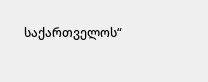საქართველოს“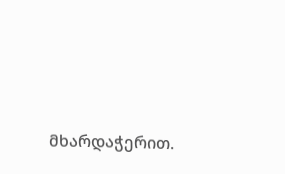მხარდაჭერით.